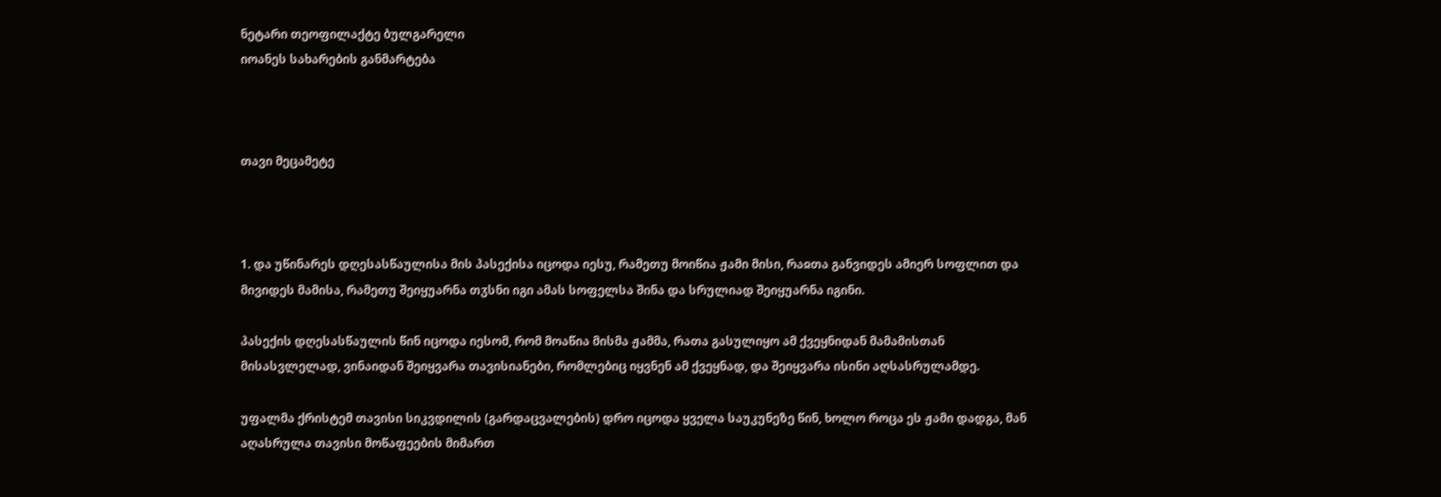ნეტარი თეოფილაქტე ბულგარელი
იოანეს სახარების განმარტება



თავი მეცამეტე



1. და უწინარეს დღესასწაულისა მის პასექისა იცოდა იესუ, რამეთუ მოიწია ჟამი მისი, რაჲთა განვიდეს ამიერ სოფლით და მივიდეს მამისა, რამეთუ შეიყუარნა თჳსნი იგი ამას სოფელსა შინა და სრულიად შეიყუარნა იგინი.

პასექის დღესასწაულის წინ იცოდა იესომ, რომ მოაწია მისმა ჟამმა, რათა გასულიყო ამ ქვეყნიდან მამამისთან მისასვლელად, ვინაიდან შეიყვარა თავისიანები, რომლებიც იყვნენ ამ ქვეყნად, და შეიყვარა ისინი აღსასრულამდე.

უფალმა ქრისტემ თავისი სიკვდილის (გარდაცვალების) დრო იცოდა ყველა საუკუნეზე წინ, ხოლო როცა ეს ჟამი დადგა, მან აღასრულა თავისი მოწაფეების მიმართ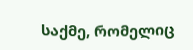საქმე, რომელიც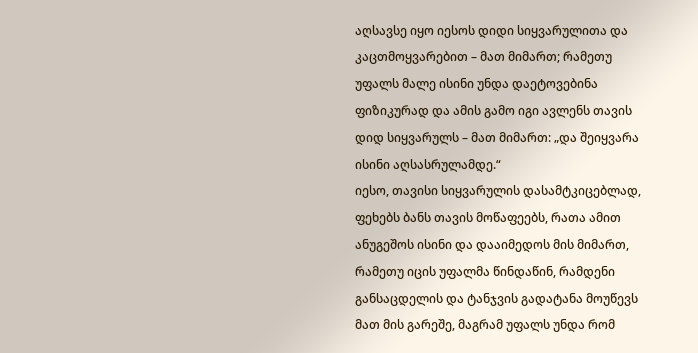აღსავსე იყო იესოს დიდი სიყვარულითა და კაცთმოყვარებით – მათ მიმართ; რამეთუ უფალს მალე ისინი უნდა დაეტოვებინა ფიზიკურად და ამის გამო იგი ავლენს თავის დიდ სიყვარულს – მათ მიმართ: „და შეიყვარა ისინი აღსასრულამდე.“
იესო, თავისი სიყვარულის დასამტკიცებლად, ფეხებს ბანს თავის მოწაფეებს, რათა ამით ანუგეშოს ისინი და დააიმედოს მის მიმართ, რამეთუ იცის უფალმა წინდაწინ, რამდენი განსაცდელის და ტანჯვის გადატანა მოუწევს მათ მის გარეშე, მაგრამ უფალს უნდა რომ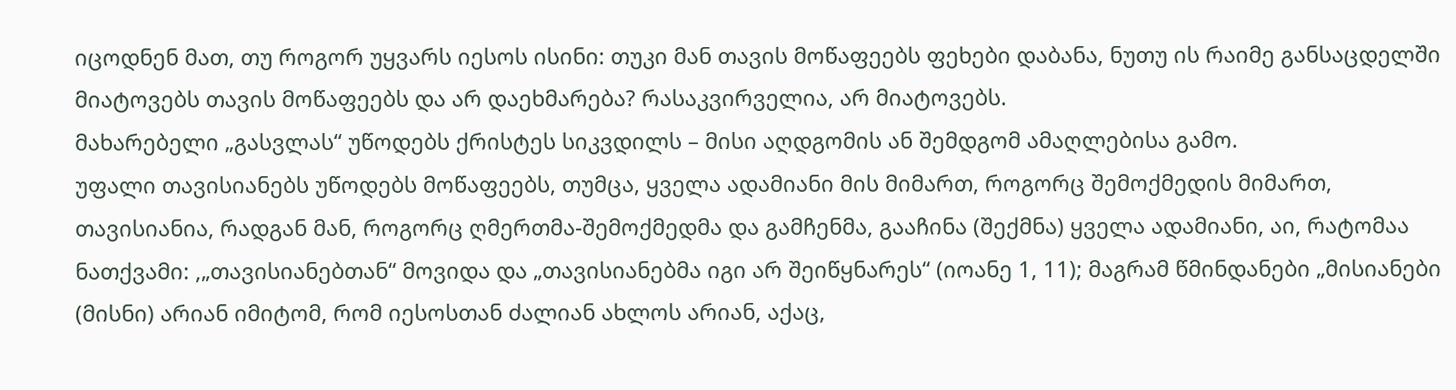იცოდნენ მათ, თუ როგორ უყვარს იესოს ისინი: თუკი მან თავის მოწაფეებს ფეხები დაბანა, ნუთუ ის რაიმე განსაცდელში მიატოვებს თავის მოწაფეებს და არ დაეხმარება? რასაკვირველია, არ მიატოვებს.
მახარებელი „გასვლას“ უწოდებს ქრისტეს სიკვდილს – მისი აღდგომის ან შემდგომ ამაღლებისა გამო.
უფალი თავისიანებს უწოდებს მოწაფეებს, თუმცა, ყველა ადამიანი მის მიმართ, როგორც შემოქმედის მიმართ, თავისიანია, რადგან მან, როგორც ღმერთმა-შემოქმედმა და გამჩენმა, გააჩინა (შექმნა) ყველა ადამიანი, აი, რატომაა ნათქვამი: ,„თავისიანებთან“ მოვიდა და „თავისიანებმა იგი არ შეიწყნარეს“ (იოანე 1, 11); მაგრამ წმინდანები „მისიანები (მისნი) არიან იმიტომ, რომ იესოსთან ძალიან ახლოს არიან, აქაც,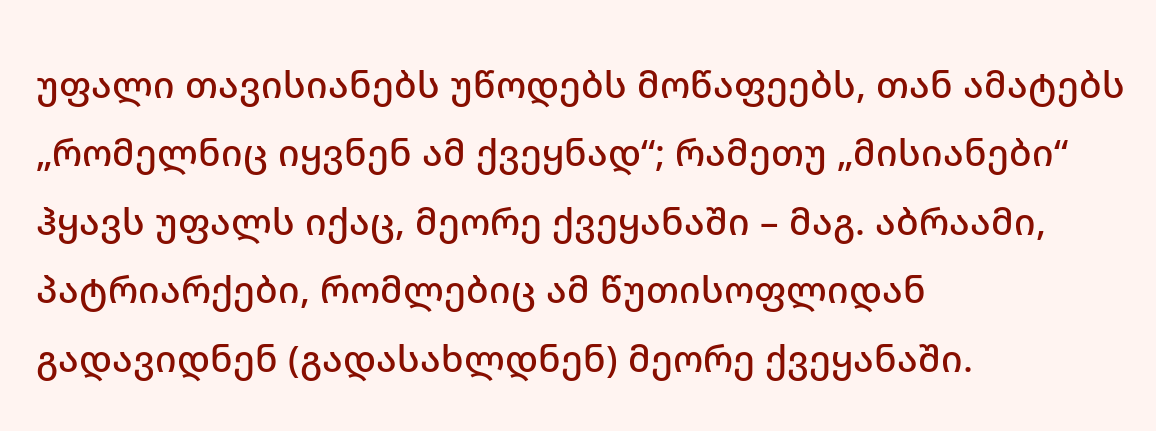უფალი თავისიანებს უწოდებს მოწაფეებს, თან ამატებს „რომელნიც იყვნენ ამ ქვეყნად“; რამეთუ „მისიანები“ ჰყავს უფალს იქაც, მეორე ქვეყანაში – მაგ. აბრაამი, პატრიარქები, რომლებიც ამ წუთისოფლიდან გადავიდნენ (გადასახლდნენ) მეორე ქვეყანაში.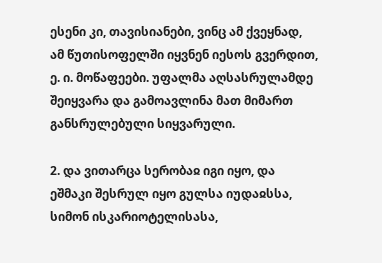ესენი კი, თავისიანები, ვინც ამ ქვეყნად, ამ წუთისოფელში იყვნენ იესოს გვერდით, ე. ი. მოწაფეები. უფალმა აღსასრულამდე შეიყვარა და გამოავლინა მათ მიმართ განსრულებული სიყვარული.

2. და ვითარცა სერობაჲ იგი იყო, და ეშმაკი შესრულ იყო გულსა იუდაჲსსა, სიმონ ისკარიოტელისასა,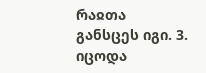რაჲთა განსცეს იგი. 3. იცოდა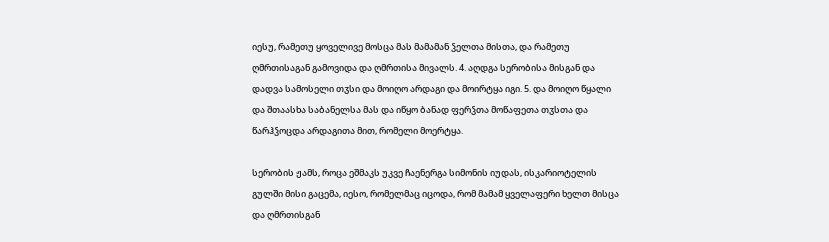იესუ, რამეთუ ყოველივე მოსცა მას მამამან ჴელთა მისთა, და რამეთუ ღმრთისაგან გამოვიდა და ღმრთისა მივალს. 4. აღდგა სერობისა მისგან და დადვა სამოსელი თჳსი და მოიღო არდაგი და მოირტყა იგი. 5. და მოიღო წყალი და შთაასხა საბანელსა მას და იწყო ბანად ფერჴთა მოწაფეთა თჳსთა და წარჰჴოცდა არდაგითა მით, რომელი მოერტყა.

სერობის ჟამს, როცა ეშმაკს უკვე ჩაენერგა სიმონის იუდას, ისკარიოტელის გულში მისი გაცემა, იესო, რომელმაც იცოდა, რომ მამამ ყველაფერი ხელთ მისცა და ღმრთისგან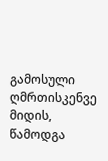გამოსული ღმრთისკენვე მიდის, წამოდგა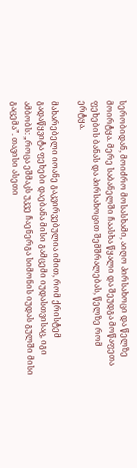სერობიდან, მოიძრო მოსასხამი, აიღო პირსახოცი და წელზე მოირტყა. მერე საბანელში ჩაასხა წყალი და შეუდგა მოწაფეთა ფეხების ბანას და პირსახოცით შემშრალებას, წელზე რომ ერტყა.

მახარებელი იოანე გაკვირვებულია იმით, რომ ქრისტემ გადაწყვიტა ფეხები დაებანა მისი გამცემი იუდასთვისაც, იგი ამბობს: „როცა ეშმაკს უკვე ჩაენერგა სიმონის იუდას გულში მისი გაცემა”. თავისი ასეთი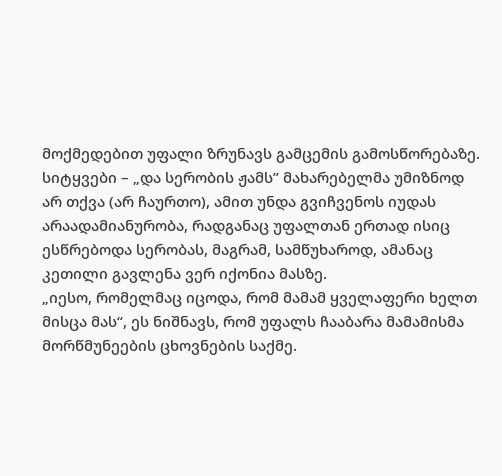მოქმედებით უფალი ზრუნავს გამცემის გამოსწორებაზე.
სიტყვები – „და სერობის ჟამს” მახარებელმა უმიზნოდ არ თქვა (არ ჩაურთო), ამით უნდა გვიჩვენოს იუდას არაადამიანურობა, რადგანაც უფალთან ერთად ისიც ესწრებოდა სერობას, მაგრამ, სამწუხაროდ, ამანაც კეთილი გავლენა ვერ იქონია მასზე.
„იესო, რომელმაც იცოდა, რომ მამამ ყველაფერი ხელთ მისცა მას“, ეს ნიშნავს, რომ უფალს ჩააბარა მამამისმა მორწმუნეების ცხოვნების საქმე.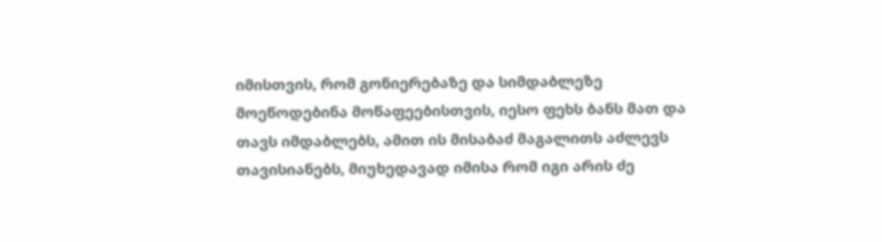იმისთვის, რომ გონიერებაზე და სიმდაბლეზე მოეწოდებინა მოწაფეებისთვის, იესო ფეხს ბანს მათ და თავს იმდაბლებს, ამით ის მისაბაძ მაგალითს აძლევს თავისიანებს, მიუხედავად იმისა რომ იგი არის ძე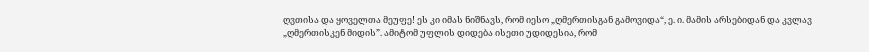ღვთისა და ყოველთა მეუფე! ეს კი იმას ნიშნავს, რომ იესო „ღმერთისგან გამოვიდა“, ე. ი. მამის არსებიდან და კვლავ „ღმერთისკენ მიდის”. ამიტომ უფლის დიდება ისეთი უდიდესია, რომ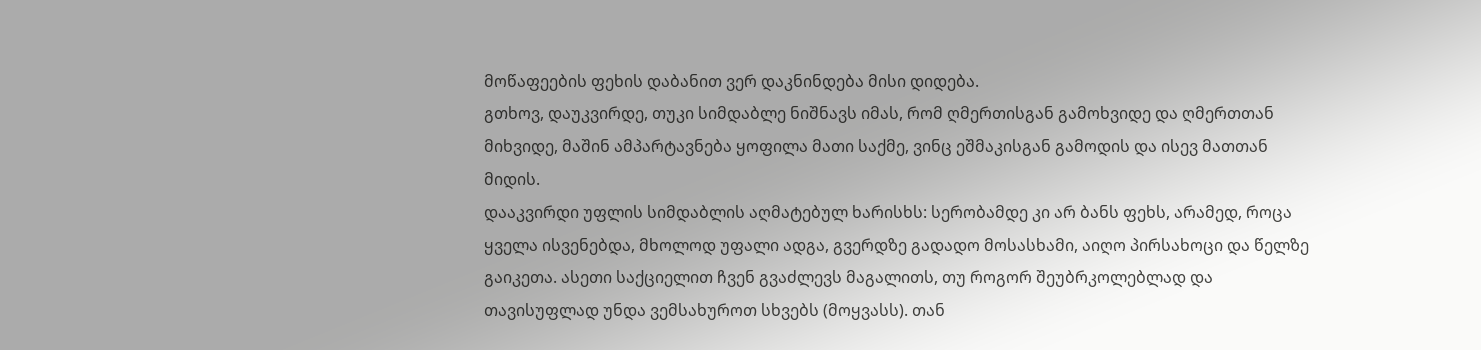მოწაფეების ფეხის დაბანით ვერ დაკნინდება მისი დიდება.
გთხოვ, დაუკვირდე, თუკი სიმდაბლე ნიშნავს იმას, რომ ღმერთისგან გამოხვიდე და ღმერთთან მიხვიდე, მაშინ ამპარტავნება ყოფილა მათი საქმე, ვინც ეშმაკისგან გამოდის და ისევ მათთან მიდის.
დააკვირდი უფლის სიმდაბლის აღმატებულ ხარისხს: სერობამდე კი არ ბანს ფეხს, არამედ, როცა ყველა ისვენებდა, მხოლოდ უფალი ადგა, გვერდზე გადადო მოსასხამი, აიღო პირსახოცი და წელზე გაიკეთა. ასეთი საქციელით ჩვენ გვაძლევს მაგალითს, თუ როგორ შეუბრკოლებლად და თავისუფლად უნდა ვემსახუროთ სხვებს (მოყვასს). თან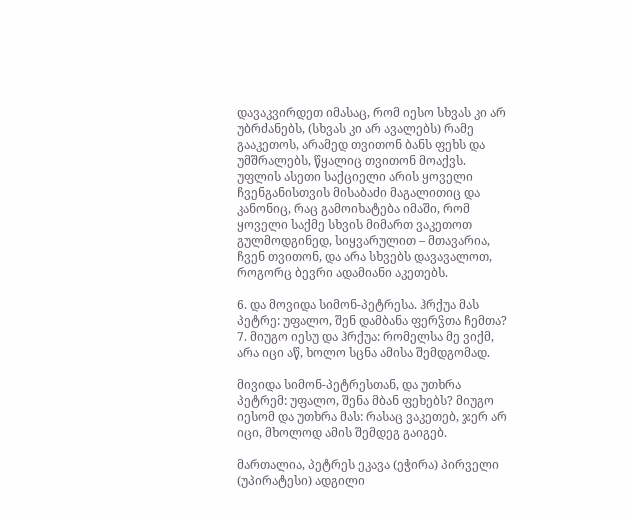დავაკვირდეთ იმასაც, რომ იესო სხვას კი არ უბრძანებს, (სხვას კი არ ავალებს) რამე გააკეთოს, არამედ თვითონ ბანს ფეხს და უმშრალებს, წყალიც თვითონ მოაქვს.
უფლის ასეთი საქციელი არის ყოველი ჩვენგანისთვის მისაბაძი მაგალითიც და კანონიც, რაც გამოიხატება იმაში, რომ ყოველი საქმე სხვის მიმართ ვაკეთოთ გულმოდგინედ, სიყვარულით – მთავარია, ჩვენ თვითონ, და არა სხვებს დავავალოთ, როგორც ბევრი ადამიანი აკეთებს.

6. და მოვიდა სიმონ-პეტრესა. ჰრქუა მას პეტრე: უფალო, შენ დამბანა ფერჴთა ჩემთა? 7. მიუგო იესუ და ჰრქუა: რომელსა მე ვიქმ, არა იცი აწ, ხოლო სცნა ამისა შემდგომად.

მივიდა სიმონ-პეტრესთან, და უთხრა პეტრემ: უფალო, შენა მბან ფეხებს? მიუგო იესომ და უთხრა მას: რასაც ვაკეთებ, ჯერ არ იცი, მხოლოდ ამის შემდეგ გაიგებ.

მართალია, პეტრეს ეკავა (ეჭირა) პირველი (უპირატესი) ადგილი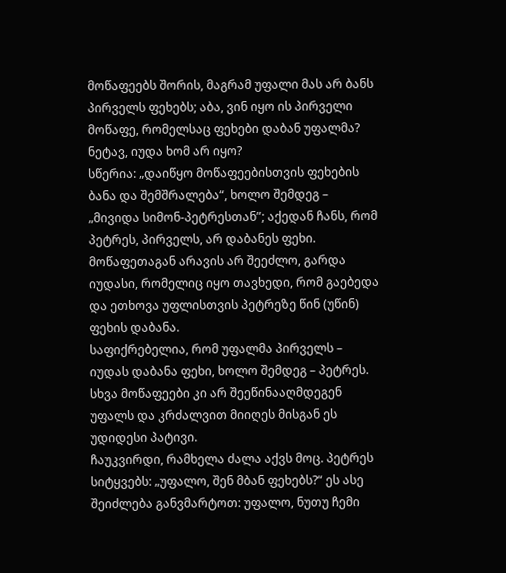მოწაფეებს შორის, მაგრამ უფალი მას არ ბანს პირველს ფეხებს; აბა, ვინ იყო ის პირველი მოწაფე, რომელსაც ფეხები დაბან უფალმა? ნეტავ, იუდა ხომ არ იყო?
სწერია: „დაიწყო მოწაფეებისთვის ფეხების ბანა და შემშრალება“, ხოლო შემდეგ – „მივიდა სიმონ-პეტრესთან”; აქედან ჩანს, რომ პეტრეს, პირველს, არ დაბანეს ფეხი. მოწაფეთაგან არავის არ შეეძლო, გარდა იუდასი, რომელიც იყო თავხედი, რომ გაებედა და ეთხოვა უფლისთვის პეტრეზე წინ (უწინ) ფეხის დაბანა.
საფიქრებელია, რომ უფალმა პირველს – იუდას დაბანა ფეხი, ხოლო შემდეგ – პეტრეს. სხვა მოწაფეები კი არ შეეწინააღმდეგენ უფალს და კრძალვით მიიღეს მისგან ეს უდიდესი პატივი.
ჩაუკვირდი, რამხელა ძალა აქვს მოც. პეტრეს სიტყვებს: „უფალო, შენ მბან ფეხებს?“ ეს ასე შეიძლება განვმარტოთ: უფალო, ნუთუ ჩემი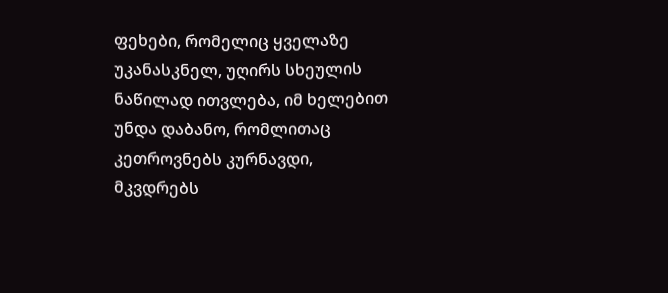ფეხები, რომელიც ყველაზე უკანასკნელ, უღირს სხეულის ნაწილად ითვლება, იმ ხელებით უნდა დაბანო, რომლითაც კეთროვნებს კურნავდი, მკვდრებს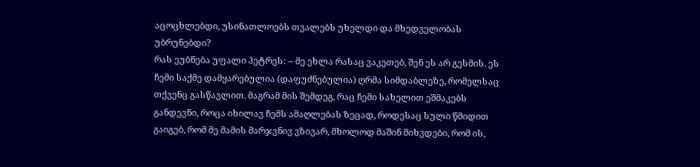აცოცხლებდი, უსინათლოებს თვალებს უხელდი და მხედველობას უბრუნებდი?
რას ეუბნება უფალი პეტრეს: – მე ეხლა რასაც ვაკეთებ, შენ ეს არ გესმის. ეს ჩემი საქმე დამყარებულია (დაფუძნებულია) ღრმა სიმდაბლეზე, რომელსაც თქვენც გასწავლით. მაგრამ მის შემდეგ, რაც ჩემი სახელით ეშმაკებს განდევნი, როცა იხილავ ჩემს ამაღლებას ზეცად, როდესაც სული წმიდით გაიგებ, რომ მე მამის მარჯვნივ ვზივარ, მხოლოდ მაშინ მიხვდები, რომ ის,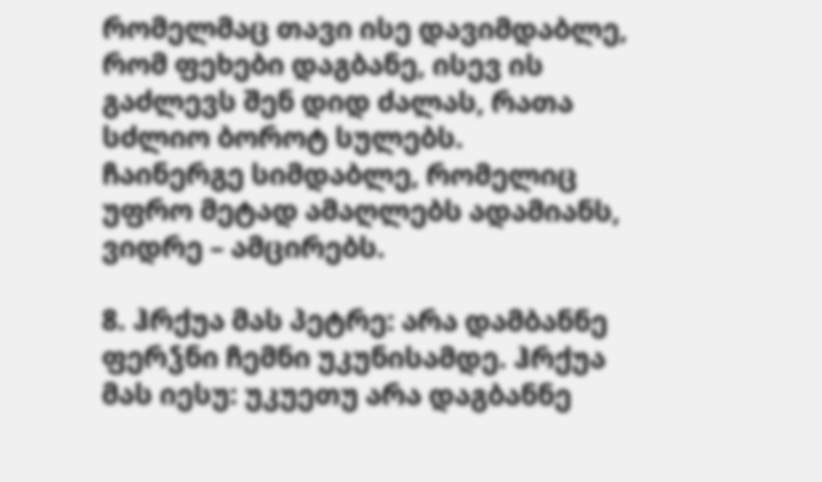რომელმაც თავი ისე დავიმდაბლე, რომ ფეხები დაგბანე, ისევ ის გაძლევს შენ დიდ ძალას, რათა სძლიო ბოროტ სულებს.
ჩაინერგე სიმდაბლე, რომელიც უფრო მეტად ამაღლებს ადამიანს, ვიდრე – ამცირებს.

8. ჰრქუა მას პეტრე: არა დამბანნე ფერჴნი ჩემნი უკუნისამდე. ჰრქუა მას იესუ: უკუეთუ არა დაგბანნე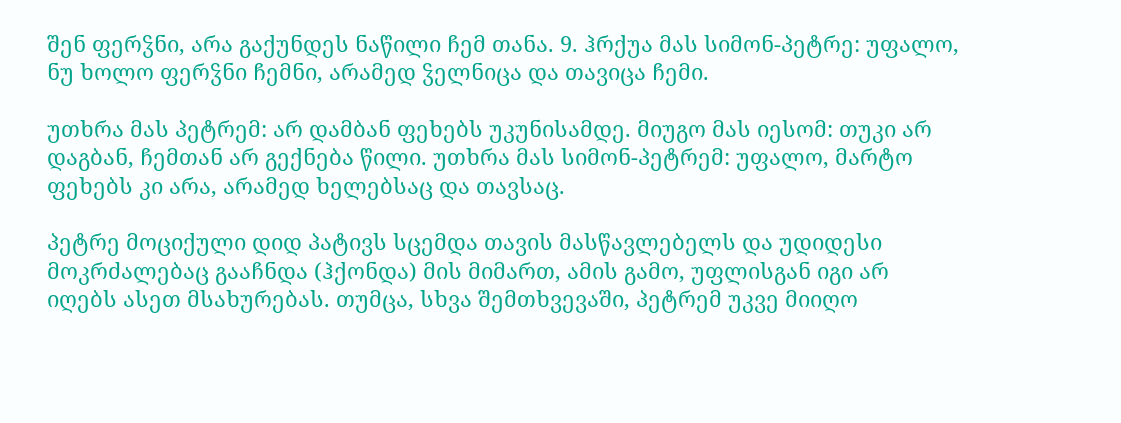შენ ფერჴნი, არა გაქუნდეს ნაწილი ჩემ თანა. 9. ჰრქუა მას სიმონ-პეტრე: უფალო, ნუ ხოლო ფერჴნი ჩემნი, არამედ ჴელნიცა და თავიცა ჩემი.

უთხრა მას პეტრემ: არ დამბან ფეხებს უკუნისამდე. მიუგო მას იესომ: თუკი არ დაგბან, ჩემთან არ გექნება წილი. უთხრა მას სიმონ-პეტრემ: უფალო, მარტო ფეხებს კი არა, არამედ ხელებსაც და თავსაც.

პეტრე მოციქული დიდ პატივს სცემდა თავის მასწავლებელს და უდიდესი მოკრძალებაც გააჩნდა (ჰქონდა) მის მიმართ, ამის გამო, უფლისგან იგი არ იღებს ასეთ მსახურებას. თუმცა, სხვა შემთხვევაში, პეტრემ უკვე მიიღო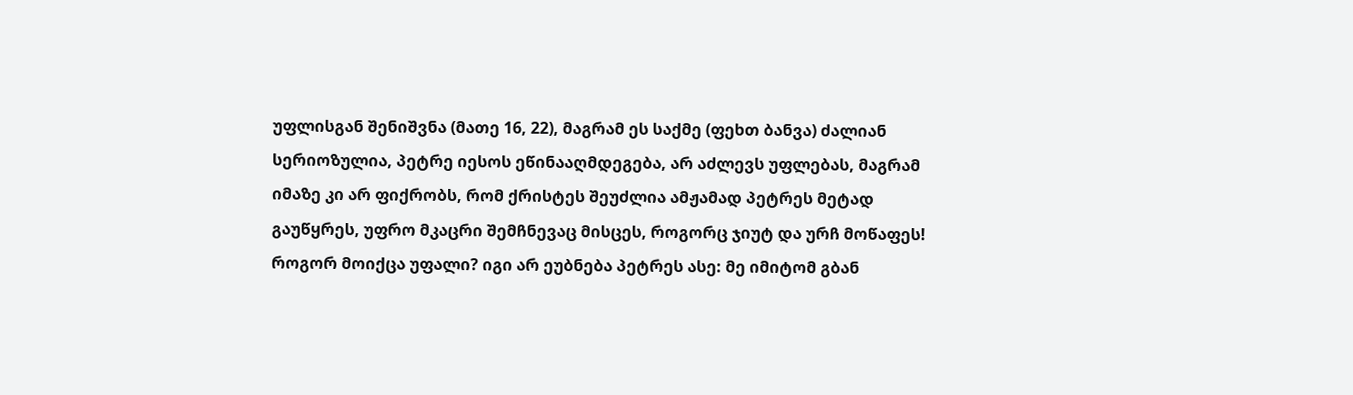უფლისგან შენიშვნა (მათე 16, 22), მაგრამ ეს საქმე (ფეხთ ბანვა) ძალიან სერიოზულია, პეტრე იესოს ეწინააღმდეგება, არ აძლევს უფლებას, მაგრამ იმაზე კი არ ფიქრობს, რომ ქრისტეს შეუძლია ამჟამად პეტრეს მეტად გაუწყრეს, უფრო მკაცრი შემჩნევაც მისცეს, როგორც ჯიუტ და ურჩ მოწაფეს!
როგორ მოიქცა უფალი? იგი არ ეუბნება პეტრეს ასე: მე იმიტომ გბან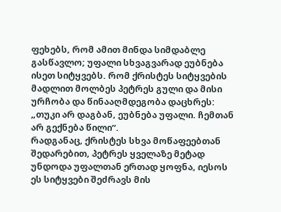ფეხებს, რომ ამით მინდა სიმდაბლე გასწავლო; უფალი სხვაგვარად ეუბნება ისეთ სიტყვებს. რომ ქრისტეს სიტყვების მადლით მოლბეს პეტრეს გული და მისი ურჩობა და წინააღმდეგობა დაცხრეს: „თუკი არ დაგბან, ეუბნება უფალი. ჩემთან არ გექნება წილი”.
რადგანაც, ქრისტეს სხვა მოწაფეებთან შედარებით, პეტრეს ყველაზე მეტად უნდოდა უფალთან ერთად ყოფნა, იესოს ეს სიტყვები შეძრავს მის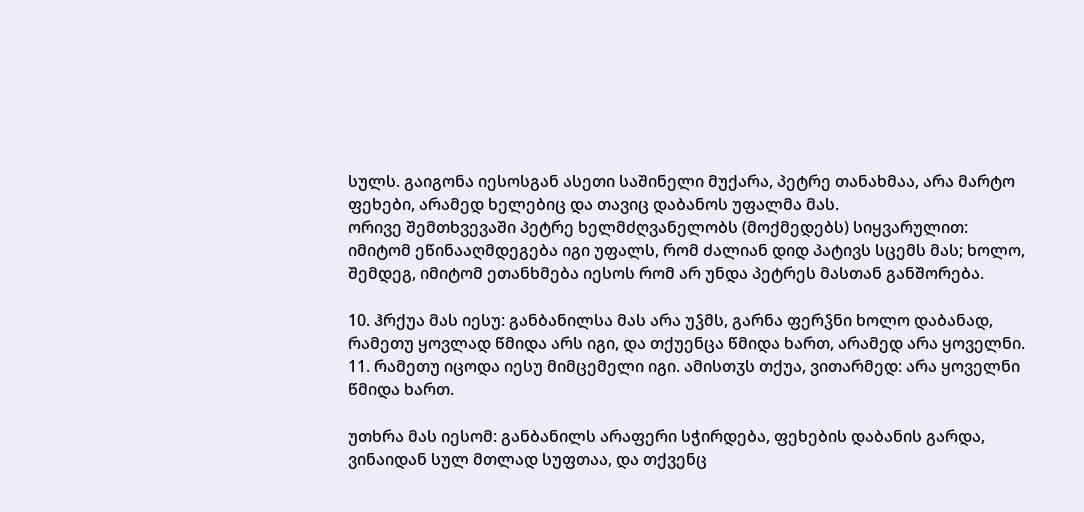სულს. გაიგონა იესოსგან ასეთი საშინელი მუქარა, პეტრე თანახმაა, არა მარტო ფეხები, არამედ ხელებიც და თავიც დაბანოს უფალმა მას.
ორივე შემთხვევაში პეტრე ხელმძღვანელობს (მოქმედებს) სიყვარულით: იმიტომ ეწინააღმდეგება იგი უფალს, რომ ძალიან დიდ პატივს სცემს მას; ხოლო, შემდეგ, იმიტომ ეთანხმება იესოს რომ არ უნდა პეტრეს მასთან განშორება.

10. ჰრქუა მას იესუ: განბანილსა მას არა უჴმს, გარნა ფერჴნი ხოლო დაბანად, რამეთუ ყოვლად წმიდა არს იგი, და თქუენცა წმიდა ხართ, არამედ არა ყოველნი. 11. რამეთუ იცოდა იესუ მიმცემელი იგი. ამისთჳს თქუა, ვითარმედ: არა ყოველნი წმიდა ხართ.

უთხრა მას იესომ: განბანილს არაფერი სჭირდება, ფეხების დაბანის გარდა, ვინაიდან სულ მთლად სუფთაა, და თქვენც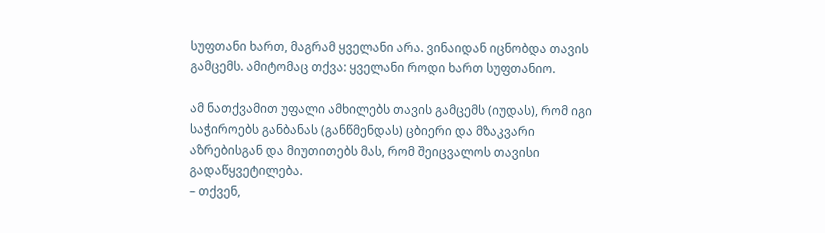სუფთანი ხართ, მაგრამ ყველანი არა. ვინაიდან იცნობდა თავის გამცემს. ამიტომაც თქვა: ყველანი როდი ხართ სუფთანიო.

ამ ნათქვამით უფალი ამხილებს თავის გამცემს (იუდას), რომ იგი საჭიროებს განბანას (განწმენდას) ცბიერი და მზაკვარი აზრებისგან და მიუთითებს მას, რომ შეიცვალოს თავისი გადაწყვეტილება.
– თქვენ,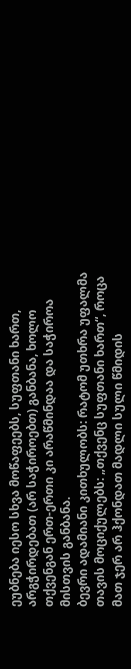ეუბნება იესო სხვა მოწაფეებს, სუფთანი ხართ, არგჭირდებათ (არ საჭიროებთ) განბანა, ხოლო თქვენგან ერთ-ერთი კი არაწმინდაა და საჭიროა მისთვის განბანა.
ბევრი ადამიანი კითხულობს: რატომ უთხრა უფალმა თავის მოციქულებს: „თქვენც სუფთანი ხართ“, როცა მათ ჯერ არ ჰქონდათ მადლი სული წმიდის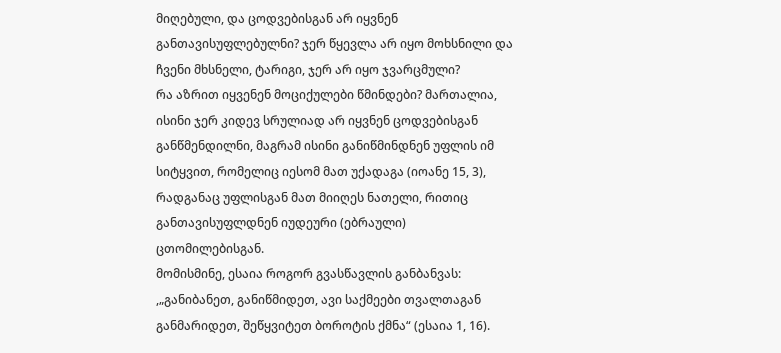მიღებული, და ცოდვებისგან არ იყვნენ განთავისუფლებულნი? ჯერ წყევლა არ იყო მოხსნილი და ჩვენი მხსნელი, ტარიგი, ჯერ არ იყო ჯვარცმული?
რა აზრით იყვენენ მოციქულები წმინდები? მართალია, ისინი ჯერ კიდევ სრულიად არ იყვნენ ცოდვებისგან განწმენდილნი, მაგრამ ისინი განიწმინდნენ უფლის იმ სიტყვით, რომელიც იესომ მათ უქადაგა (იოანე 15, 3), რადგანაც უფლისგან მათ მიიღეს ნათელი, რითიც განთავისუფლდნენ იუდეური (ებრაული) ცთომილებისგან.
მომისმინე, ესაია როგორ გვასწავლის განბანვას: ,„განიბანეთ, განიწმიდეთ, ავი საქმეები თვალთაგან განმარიდეთ, შეწყვიტეთ ბოროტის ქმნა“ (ესაია 1, 16).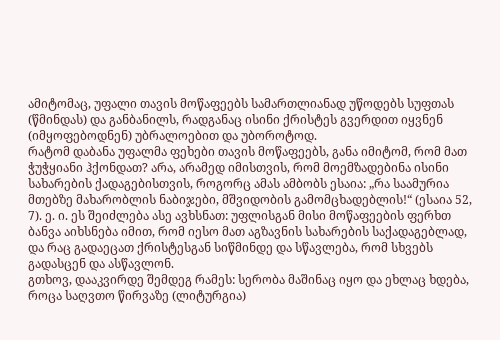ამიტომაც, უფალი თავის მოწაფეებს სამართლიანად უწოდებს სუფთას (წმინდას) და განბანილს, რადგანაც ისინი ქრისტეს გვერდით იყვნენ (იმყოფებოდნენ) უბრალოებით და უბოროტოდ.
რატომ დაბანა უფალმა ფეხები თავის მოწაფეებს, განა იმიტომ, რომ მათ ჭუჭყიანი ჰქონდათ? არა, არამედ იმისთვის, რომ მოემზადებინა ისინი სახარების ქადაგებისთვის, როგორც ამას ამბობს ესაია: „რა საამურია მთებზე მახარობლის ნაბიჯები, მშვიდობის გამომცხადებლის!“ (ესაია 52, 7). ე. ი. ეს შეიძლება ასე ავხსნათ: უფლისგან მისი მოწაფეების ფერხთ ბანვა აიხსნება იმით, რომ იესო მათ აგზავნის სახარების საქადაგებლად, და რაც გადაეცათ ქრისტესგან სიწმინდე და სწავლება, რომ სხვებს გადასცენ და ასწავლონ.
გთხოვ, დააკვირდე შემდეგ რამეს: სერობა მაშინაც იყო და ეხლაც ხდება, როცა საღვთო წირვაზე (ლიტურგია)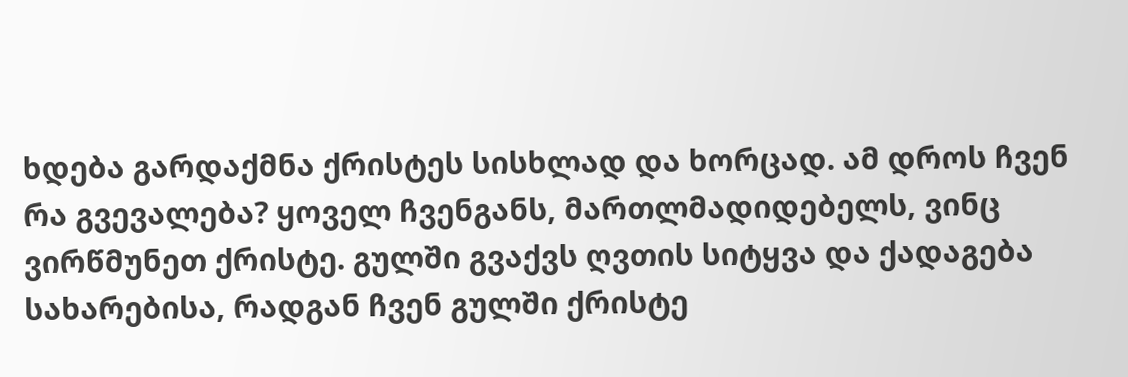ხდება გარდაქმნა ქრისტეს სისხლად და ხორცად. ამ დროს ჩვენ რა გვევალება? ყოველ ჩვენგანს, მართლმადიდებელს, ვინც ვირწმუნეთ ქრისტე. გულში გვაქვს ღვთის სიტყვა და ქადაგება სახარებისა, რადგან ჩვენ გულში ქრისტე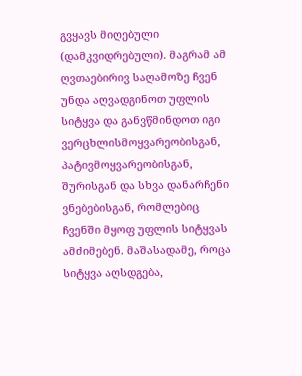გვყავს მიღებული (დამკვიდრებული). მაგრამ ამ ღვთაებირივ საღამოზე ჩვენ უნდა აღვადგინოთ უფლის სიტყვა და განვწმინდოთ იგი ვერცხლისმოყვარეობისგან, პატივმოყვარეობისგან, შურისგან და სხვა დანარჩენი ვნებებისგან, რომლებიც ჩვენში მყოფ უფლის სიტყვას ამძიმებენ. მაშასადამე, როცა სიტყვა აღსდგება,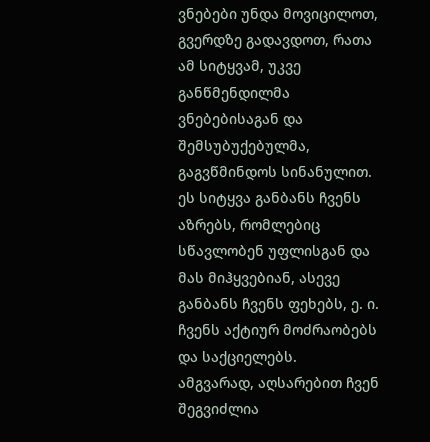ვნებები უნდა მოვიცილოთ, გვერდზე გადავდოთ, რათა ამ სიტყვამ, უკვე განწმენდილმა ვნებებისაგან და შემსუბუქებულმა, გაგვწმინდოს სინანულით. ეს სიტყვა განბანს ჩვენს აზრებს, რომლებიც სწავლობენ უფლისგან და მას მიჰყვებიან, ასევე განბანს ჩვენს ფეხებს, ე. ი. ჩვენს აქტიურ მოძრაობებს და საქციელებს.
ამგვარად, აღსარებით ჩვენ შეგვიძლია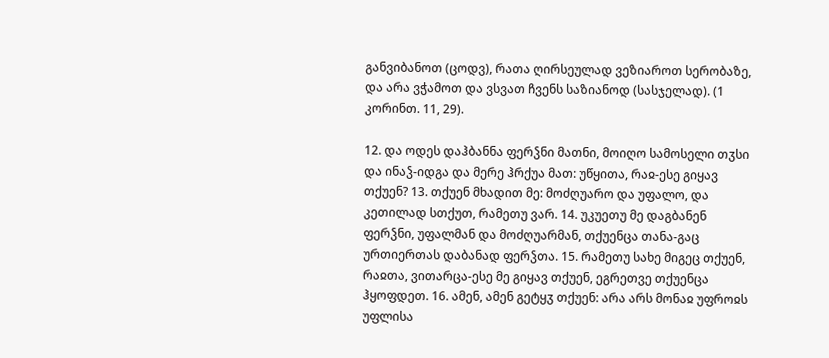განვიბანოთ (ცოდვ), რათა ღირსეულად ვეზიაროთ სერობაზე, და არა ვჭამოთ და ვსვათ ჩვენს საზიანოდ (სასჯელად). (1 კორინთ. 11, 29).

12. და ოდეს დაჰბანნა ფერჴნი მათნი, მოიღო სამოსელი თჳსი და ინაჴ-იდგა და მერე ჰრქუა მათ: უწყითა, რაჲ-ესე გიყავ თქუენ? 13. თქუენ მხადით მე: მოძღუარო და უფალო, და კეთილად სთქუთ, რამეთუ ვარ. 14. უკუეთუ მე დაგბანენ ფერჴნი, უფალმან და მოძღუარმან, თქუენცა თანა-გაც ურთიერთას დაბანად ფერჴთა. 15. რამეთუ სახე მიგეც თქუენ, რაჲთა, ვითარცა-ესე მე გიყავ თქუენ, ეგრეთვე თქუენცა ჰყოფდეთ. 16. ამენ, ამენ გეტყჳ თქუენ: არა არს მონაჲ უფროჲს უფლისა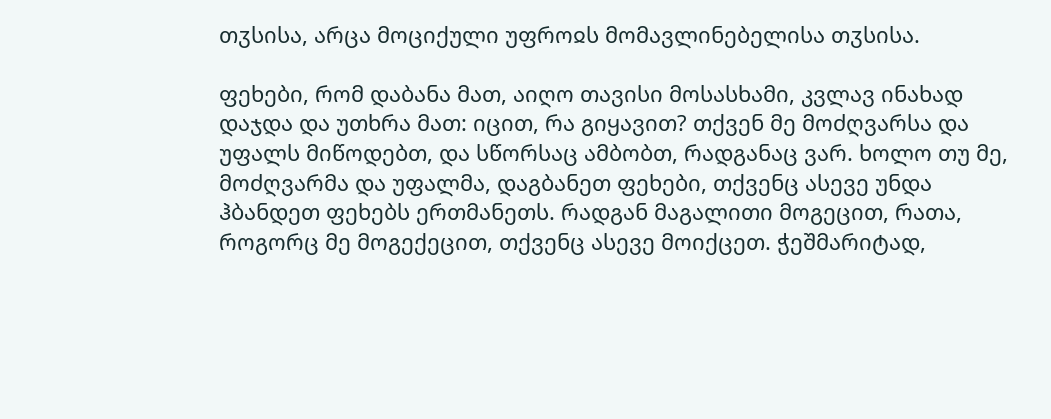თჳსისა, არცა მოციქული უფროჲს მომავლინებელისა თჳსისა.

ფეხები, რომ დაბანა მათ, აიღო თავისი მოსასხამი, კვლავ ინახად დაჯდა და უთხრა მათ: იცით, რა გიყავით? თქვენ მე მოძღვარსა და უფალს მიწოდებთ, და სწორსაც ამბობთ, რადგანაც ვარ. ხოლო თუ მე, მოძღვარმა და უფალმა, დაგბანეთ ფეხები, თქვენც ასევე უნდა ჰბანდეთ ფეხებს ერთმანეთს. რადგან მაგალითი მოგეცით, რათა, როგორც მე მოგექეცით, თქვენც ასევე მოიქცეთ. ჭეშმარიტად,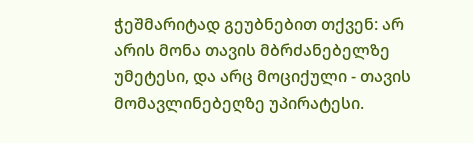ჭეშმარიტად გეუბნებით თქვენ: არ არის მონა თავის მბრძანებელზე უმეტესი, და არც მოციქული - თავის მომავლინებეღზე უპირატესი.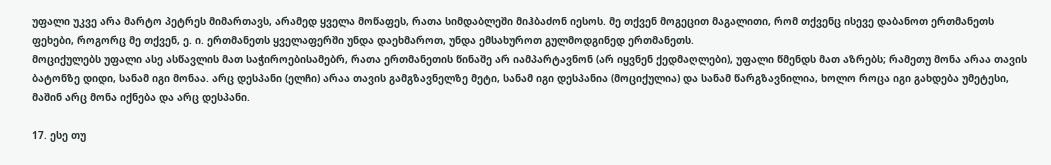უფალი უკვე არა მარტო პეტრეს მიმართავს, არამედ ყველა მოწაფეს, რათა სიმდაბლეში მიჰბაძონ იესოს. მე თქვენ მოგეცით მაგალითი, რომ თქვენც ისევე დაბანოთ ერთმანეთს ფეხები, როგორც მე თქვენ, ე. ი. ერთმანეთს ყველაფერში უნდა დაეხმაროთ, უნდა ემსახუროთ გულმოდგინედ ერთმანეთს.
მოციქულებს უფალი ასე ასწავლის მათ საჭიროებისამებრ, რათა ერთმანეთის წინაშე არ იამპარტავნონ (არ იყვნენ ქედმაღლები), უფალი წმენდს მათ აზრებს; რამეთუ მონა არაა თავის ბატონზე დიდი, სანამ იგი მონაა. არც დესპანი (ელჩი) არაა თავის გამგზავნელზე მეტი, სანამ იგი დესპანია (მოციქულია) და სანამ წარგზავნილია, ხოლო როცა იგი გახდება უმეტესი, მაშინ არც მონა იქნება და არც დესპანი.

17. ესე თუ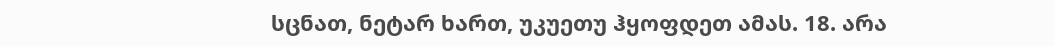სცნათ, ნეტარ ხართ, უკუეთუ ჰყოფდეთ ამას. 18. არა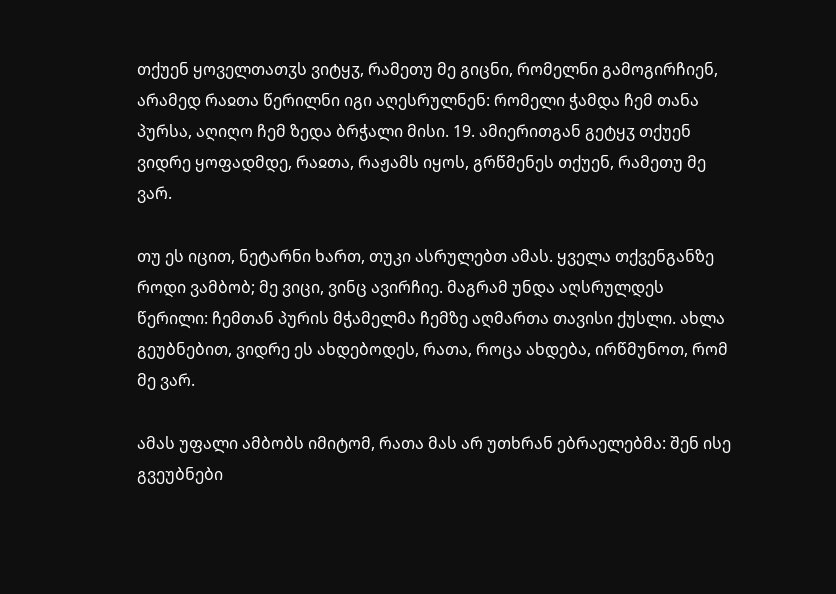თქუენ ყოველთათჳს ვიტყჳ, რამეთუ მე გიცნი, რომელნი გამოგირჩიენ, არამედ რაჲთა წერილნი იგი აღესრულნენ: რომელი ჭამდა ჩემ თანა პურსა, აღიღო ჩემ ზედა ბრჭალი მისი. 19. ამიერითგან გეტყჳ თქუენ ვიდრე ყოფადმდე, რაჲთა, რაჟამს იყოს, გრწმენეს თქუენ, რამეთუ მე ვარ.

თუ ეს იცით, ნეტარნი ხართ, თუკი ასრულებთ ამას. ყველა თქვენგანზე როდი ვამბობ; მე ვიცი, ვინც ავირჩიე. მაგრამ უნდა აღსრულდეს წერილი: ჩემთან პურის მჭამელმა ჩემზე აღმართა თავისი ქუსლი. ახლა გეუბნებით, ვიდრე ეს ახდებოდეს, რათა, როცა ახდება, ირწმუნოთ, რომ მე ვარ.

ამას უფალი ამბობს იმიტომ, რათა მას არ უთხრან ებრაელებმა: შენ ისე გვეუბნები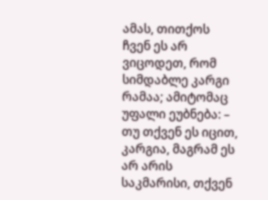ამას, თითქოს ჩვენ ეს არ ვიცოდეთ, რომ სიმდაბლე კარგი რამაა; ამიტომაც უფალი ეუბნება: – თუ თქვენ ეს იცით, კარგია, მაგრამ ეს არ არის საკმარისი, თქვენ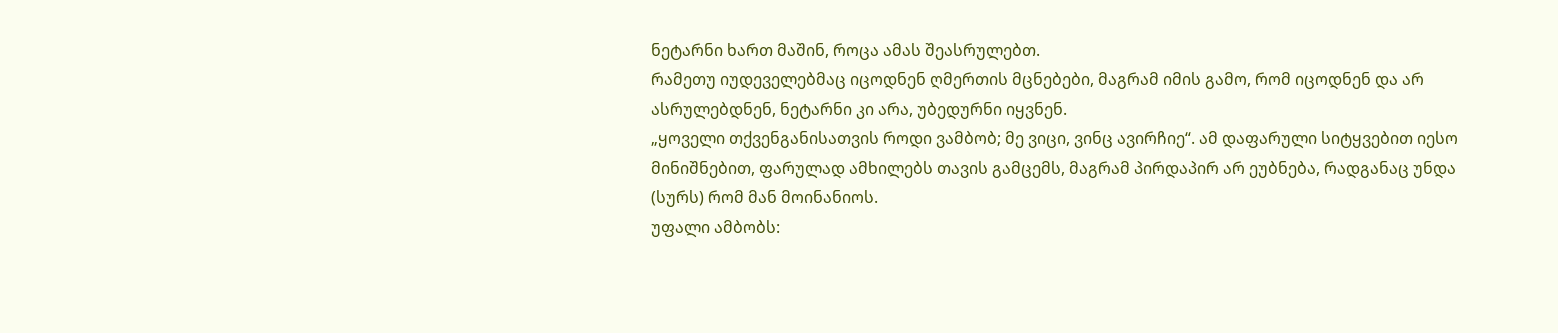ნეტარნი ხართ მაშინ, როცა ამას შეასრულებთ.
რამეთუ იუდეველებმაც იცოდნენ ღმერთის მცნებები, მაგრამ იმის გამო, რომ იცოდნენ და არ ასრულებდნენ, ნეტარნი კი არა, უბედურნი იყვნენ.
„ყოველი თქვენგანისათვის როდი ვამბობ; მე ვიცი, ვინც ავირჩიე“. ამ დაფარული სიტყვებით იესო მინიშნებით, ფარულად ამხილებს თავის გამცემს, მაგრამ პირდაპირ არ ეუბნება, რადგანაც უნდა (სურს) რომ მან მოინანიოს.
უფალი ამბობს: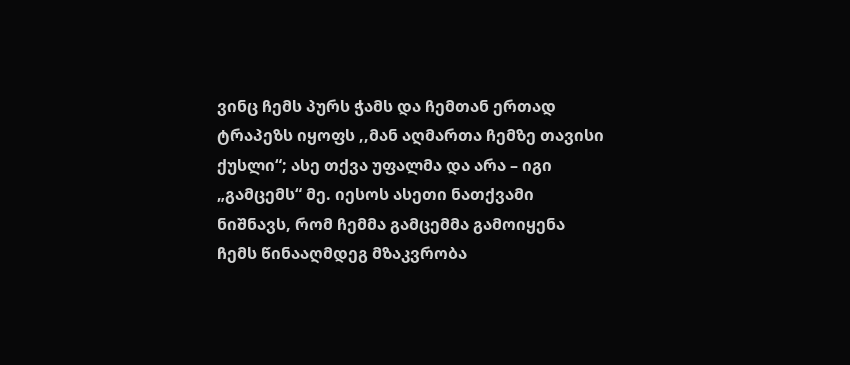ვინც ჩემს პურს ჭამს და ჩემთან ერთად ტრაპეზს იყოფს ,,მან აღმართა ჩემზე თავისი ქუსლი“; ასე თქვა უფალმა და არა – იგი „გამცემს“ მე. იესოს ასეთი ნათქვამი ნიშნავს, რომ ჩემმა გამცემმა გამოიყენა ჩემს წინააღმდეგ მზაკვრობა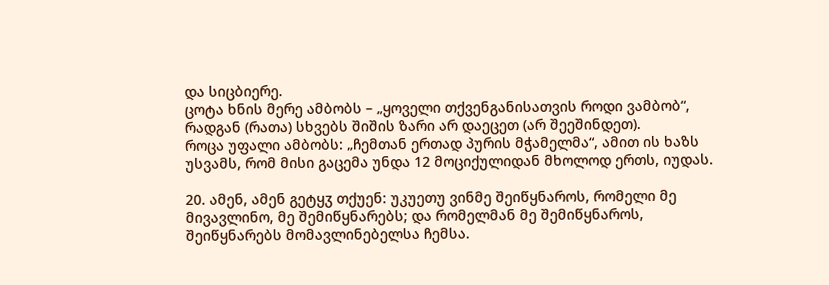და სიცბიერე.
ცოტა ხნის მერე ამბობს – „ყოველი თქვენგანისათვის როდი ვამბობ“, რადგან (რათა) სხვებს შიშის ზარი არ დაეცეთ (არ შეეშინდეთ).
როცა უფალი ამბობს: „ჩემთან ერთად პურის მჭამელმა“, ამით ის ხაზს უსვამს, რომ მისი გაცემა უნდა 12 მოციქულიდან მხოლოდ ერთს, იუდას.

20. ამენ, ამენ გეტყჳ თქუენ: უკუეთუ ვინმე შეიწყნაროს, რომელი მე მივავლინო, მე შემიწყნარებს; და რომელმან მე შემიწყნაროს, შეიწყნარებს მომავლინებელსა ჩემსა.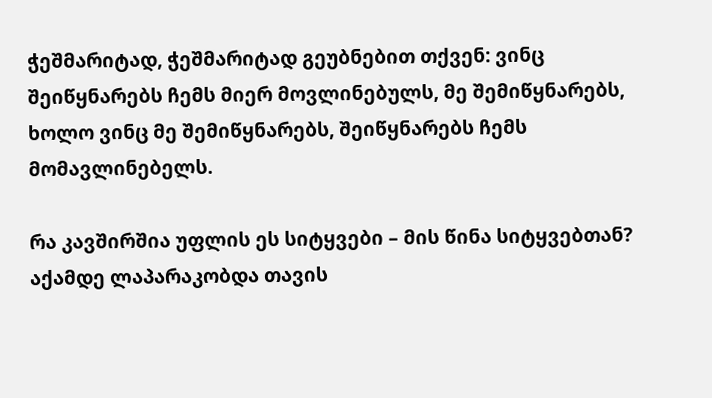ჭეშმარიტად, ჭეშმარიტად გეუბნებით თქვენ: ვინც შეიწყნარებს ჩემს მიერ მოვლინებულს, მე შემიწყნარებს, ხოლო ვინც მე შემიწყნარებს, შეიწყნარებს ჩემს მომავლინებელს.

რა კავშირშია უფლის ეს სიტყვები – მის წინა სიტყვებთან?
აქამდე ლაპარაკობდა თავის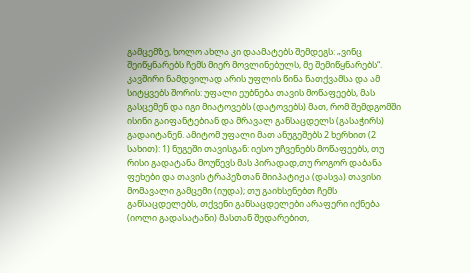გამცემზე, ხოლო ახლა კი დაამატებს შემდეგს: „ვინც შეიწყნარებს ჩემს მიერ მოვლინებულს, მე შემიწყნარებს“. კავშირი ნამდვილად არის უფლის წინა ნათქვამსა და ამ სიტყვებს შორის: უფალი ეუბნება თავის მოწაფეებს, მას გასცემენ და იგი მიატოვებს (დატოვებს) მათ, რომ შემდგომში ისინი გაიფანტებიან და მრავალ განსაცდელს (გასაჭირს) გადაიტანენ. ამიტომ უფალი მათ ანუგეშებს 2 ხერხით (2 სახით): 1) ნუგეში თავისგან: იესო უჩვენებს მოწაფეებს, თუ რისი გადატანა მოუწევს მას პირადად,თუ როგორ დაბანა ფეხები და თავის ტრაპეზთან მიიპატიჟა (დასვა) თავისი მომავალი გამცემი (იუდა); თუ გაიხსენებთ ჩემს განსაცდელებს, თქვენი განსაცდელები არაფერი იქნება (იოლი გადასატანი) მასთან შედარებით,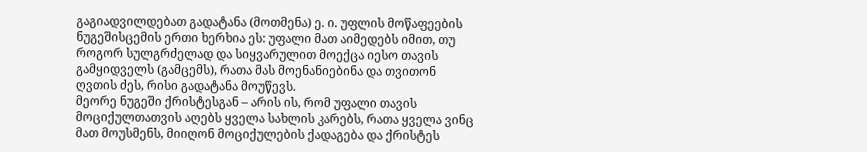გაგიადვილდებათ გადატანა (მოთმენა) ე. ი. უფლის მოწაფეების ნუგეშისცემის ერთი ხერხია ეს: უფალი მათ აიმედებს იმით, თუ როგორ სულგრძელად და სიყვარულით მოექცა იესო თავის გამყიდველს (გამცემს), რათა მას მოენანიებინა და თვითონ ღვთის ძეს, რისი გადატანა მოუწევს.
მეორე ნუგეში ქრისტესგან – არის ის, რომ უფალი თავის მოციქულთათვის აღებს ყველა სახლის კარებს, რათა ყველა ვინც მათ მოუსმენს, მიიღონ მოციქულების ქადაგება და ქრისტეს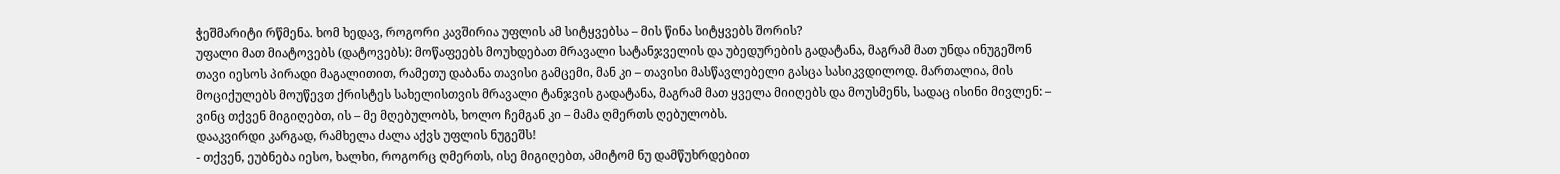ჭეშმარიტი რწმენა. ხომ ხედავ, როგორი კავშირია უფლის ამ სიტყვებსა – მის წინა სიტყვებს შორის?
უფალი მათ მიატოვებს (დატოვებს): მოწაფეებს მოუხდებათ მრავალი სატანჯველის და უბედურების გადატანა, მაგრამ მათ უნდა ინუგეშონ თავი იესოს პირადი მაგალითით, რამეთუ დაბანა თავისი გამცემი, მან კი – თავისი მასწავლებელი გასცა სასიკვდილოდ. მართალია, მის მოციქულებს მოუწევთ ქრისტეს სახელისთვის მრავალი ტანჯვის გადატანა, მაგრამ მათ ყველა მიიღებს და მოუსმენს, სადაც ისინი მივლენ: – ვინც თქვენ მიგიღებთ, ის – მე მღებულობს, ხოლო ჩემგან კი – მამა ღმერთს ღებულობს.
დააკვირდი კარგად, რამხელა ძალა აქვს უფლის ნუგეშს!
- თქვენ, ეუბნება იესო, ხალხი, როგორც ღმერთს, ისე მიგიღებთ, ამიტომ ნუ დამწუხრდებით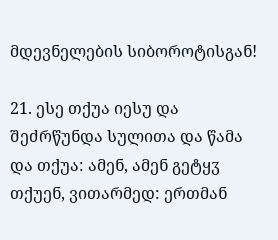მდევნელების სიბოროტისგან!

21. ესე თქუა იესუ და შეძრწუნდა სულითა და წამა და თქუა: ამენ, ამენ გეტყჳ თქუენ, ვითარმედ: ერთმან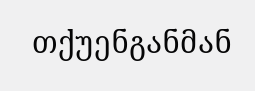თქუენგანმან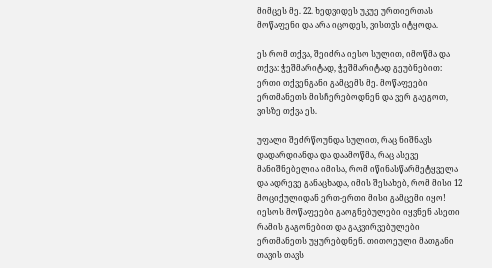მიმცეს მე. 22. ხედვიდეს უკუე ურთიერთას მოწაფენი და არა იცოდეს, ვისთჳს იტყოდა.

ეს რომ თქვა, შეიძრა იესო სულით, იმოწმა და თქვა: ჭეშმარიტად, ჭეშმარიტად გეუბნებით: ერთი თქვენგანი გამცემს მე. მოწაფეები ერთმანეთს მისჩერებოდნენ და ვერ გაეგოთ, ვისზე თქვა ეს.

უფალი შეძრწოუნდა სულით, რაც ნიშნავს დადარდიანდა და დაამოწმა, რაც ასევე მანიშნებელია იმისა, რომ იწინასწარმეტყველა და ადრევე განაცხადა, იმის შესახებ, რომ მისი 12 მოციქულიდან ერთ-ერთი მისი გამცემი იყო!
იესოს მოწაფეები გაოგნებულები იყვნენ ასეთი რამის გაგონებით და გაკვირვებულები ერთმანეთს უყურებდნენ. თითოეული მათგანი თავის თავს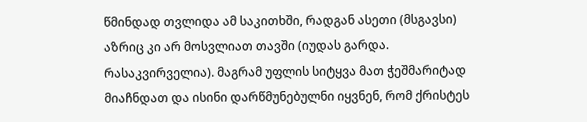წმინდად თვლიდა ამ საკითხში, რადგან ასეთი (მსგავსი) აზრიც კი არ მოსვლიათ თავში (იუდას გარდა. რასაკვირველია). მაგრამ უფლის სიტყვა მათ ჭეშმარიტად მიაჩნდათ და ისინი დარწმუნებულნი იყვნენ, რომ ქრისტეს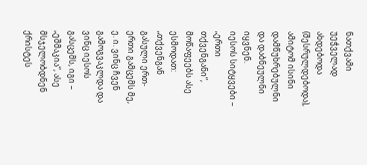ნათქვამი უეჭველად ახდებოდა (შესრულდებოდა), ამიტომ ისინი დამწუხრებულნი და დაბნეულნი იყვნენ.
იესოს სიტყვები – „ერთი თქვენგანი“, მოწაფეებს ასე ესმოდათ: „თქვენგან გასული ერთ-ერთი გამცემს მე, ე. ი. ვინც ჩვენ გამოგვაკლდა და ვინც იესოს გასცემს, იგი – „ეშმაკია“, ასე მსჯელობდნენ ქრისტეს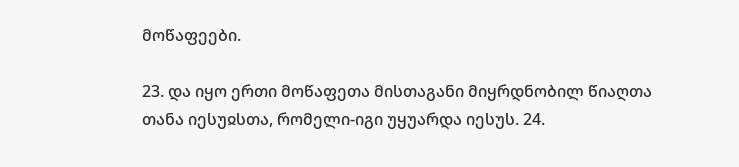მოწაფეები.

23. და იყო ერთი მოწაფეთა მისთაგანი მიყრდნობილ წიაღთა თანა იესუჲსთა, რომელი-იგი უყუარდა იესუს. 24.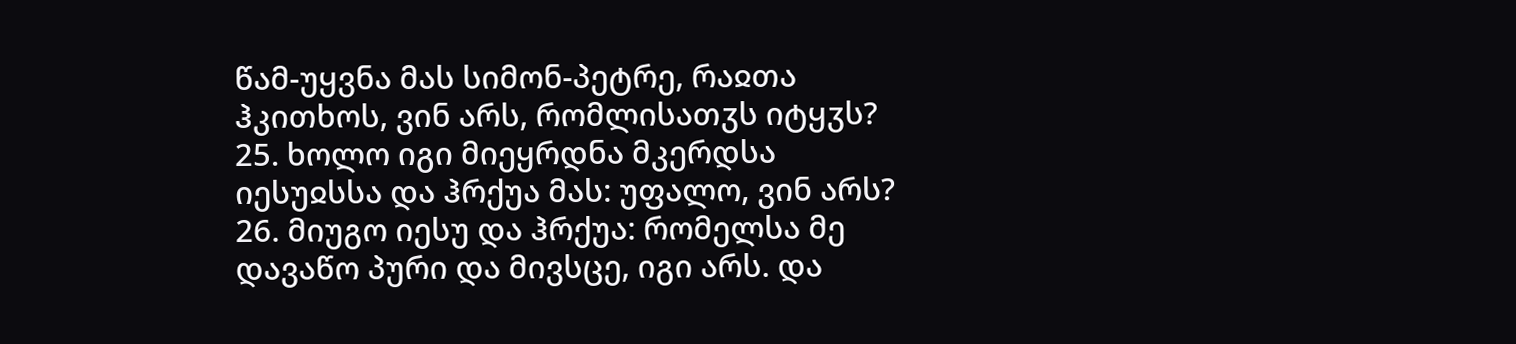წამ-უყვნა მას სიმონ-პეტრე, რაჲთა ჰკითხოს, ვინ არს, რომლისათჳს იტყჳს? 25. ხოლო იგი მიეყრდნა მკერდსა იესუჲსსა და ჰრქუა მას: უფალო, ვინ არს? 26. მიუგო იესუ და ჰრქუა: რომელსა მე დავაწო პური და მივსცე, იგი არს. და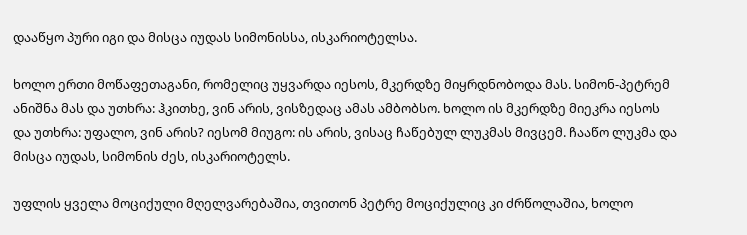დააწყო პური იგი და მისცა იუდას სიმონისსა, ისკარიოტელსა.

ხოლო ერთი მოწაფეთაგანი, რომელიც უყვარდა იესოს, მკერდზე მიყრდნობოდა მას. სიმონ-პეტრემ ანიშნა მას და უთხრა: ჰკითხე, ვინ არის, ვისზედაც ამას ამბობსო. ხოლო ის მკერდზე მიეკრა იესოს და უთხრა: უფალო, ვინ არის? იესომ მიუგო: ის არის, ვისაც ჩაწებულ ლუკმას მივცემ. ჩააწო ლუკმა და მისცა იუდას, სიმონის ძეს, ისკარიოტელს.

უფლის ყველა მოციქული მღელვარებაშია, თვითონ პეტრე მოციქულიც კი ძრწოლაშია, ხოლო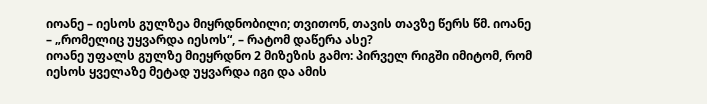იოანე – იესოს გულზეა მიყრდნობილი; თვითონ, თავის თავზე წერს წმ. იოანე – „რომელიც უყვარდა იესოს“, – რატომ დაწერა ასე?
იოანე უფალს გულზე მიეყრდნო 2 მიზეზის გამო: პირველ რიგში იმიტომ, რომ იესოს ყველაზე მეტად უყვარდა იგი და ამის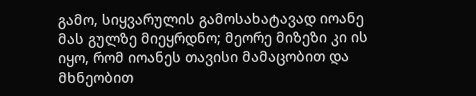გამო, სიყვარულის გამოსახატავად იოანე მას გულზე მიეყრდნო; მეორე მიზეზი კი ის იყო, რომ იოანეს თავისი მამაცობით და მხნეობით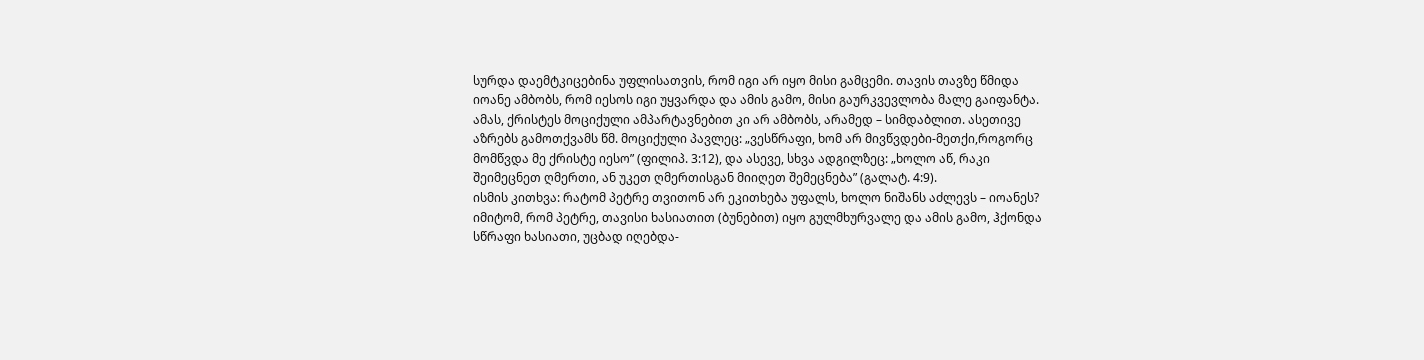სურდა დაემტკიცებინა უფლისათვის, რომ იგი არ იყო მისი გამცემი. თავის თავზე წმიდა იოანე ამბობს, რომ იესოს იგი უყვარდა და ამის გამო, მისი გაურკვევლობა მალე გაიფანტა. ამას, ქრისტეს მოციქული ამპარტავნებით კი არ ამბობს, არამედ – სიმდაბლით. ასეთივე აზრებს გამოთქვამს წმ. მოციქული პავლეც: „ვესწრაფი, ხომ არ მივწვდები-მეთქი,როგორც მომწვდა მე ქრისტე იესო” (ფილიპ. 3:12), და ასევე, სხვა ადგილზეც: „ხოლო აწ, რაკი შეიმეცნეთ ღმერთი, ან უკეთ ღმერთისგან მიიღეთ შემეცნება” (გალატ. 4:9).
ისმის კითხვა: რატომ პეტრე თვითონ არ ეკითხება უფალს, ხოლო ნიშანს აძლევს – იოანეს? იმიტომ, რომ პეტრე, თავისი ხასიათით (ბუნებით) იყო გულმხურვალე და ამის გამო, ჰქონდა სწრაფი ხასიათი, უცბად იღებდა-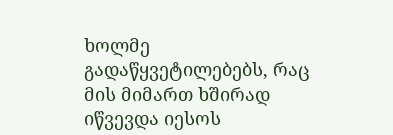ხოლმე გადაწყვეტილებებს, რაც მის მიმართ ხშირად იწვევდა იესოს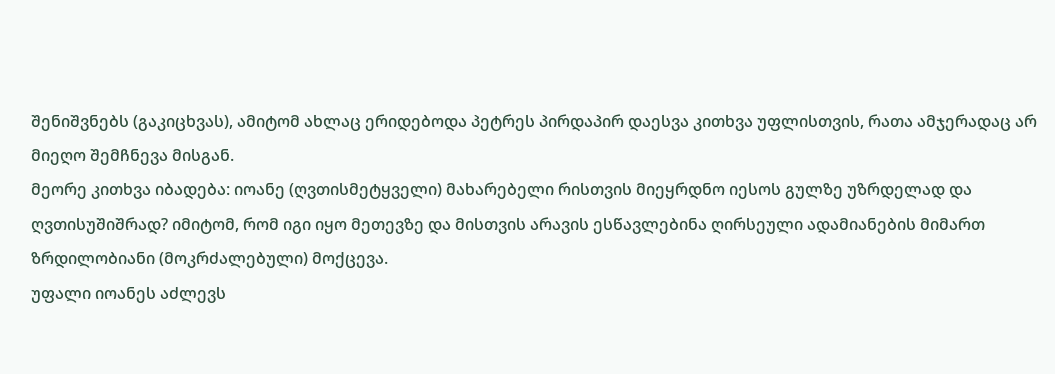შენიშვნებს (გაკიცხვას), ამიტომ ახლაც ერიდებოდა პეტრეს პირდაპირ დაესვა კითხვა უფლისთვის, რათა ამჯერადაც არ მიეღო შემჩნევა მისგან.
მეორე კითხვა იბადება: იოანე (ღვთისმეტყველი) მახარებელი რისთვის მიეყრდნო იესოს გულზე უზრდელად და ღვთისუშიშრად? იმიტომ, რომ იგი იყო მეთევზე და მისთვის არავის ესწავლებინა ღირსეული ადამიანების მიმართ ზრდილობიანი (მოკრძალებული) მოქცევა.
უფალი იოანეს აძლევს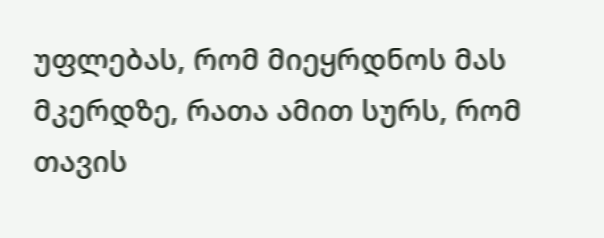უფლებას, რომ მიეყრდნოს მას მკერდზე, რათა ამით სურს, რომ თავის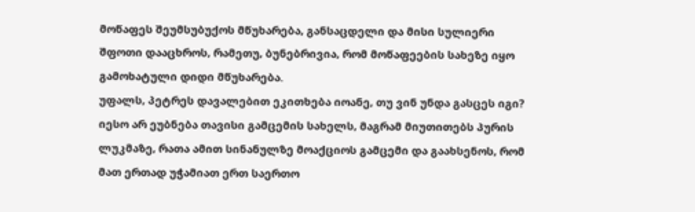მოწაფეს შეუმსუბუქოს მწუხარება, განსაცდელი და მისი სულიერი შფოთი დააცხროს, რამეთუ, ბუნებრივია, რომ მოწაფეების სახეზე იყო გამოხატული დიდი მწუხარება.
უფალს, პეტრეს დავალებით ეკითხება იოანე, თუ ვინ უნდა გასცეს იგი? იესო არ ეუბნება თავისი გამცემის სახელს, მაგრამ მიუთითებს პურის ლუკმაზე, რათა ამით სინანულზე მოაქციოს გამცემი და გაახსენოს, რომ მათ ერთად უჭამიათ ერთ საერთო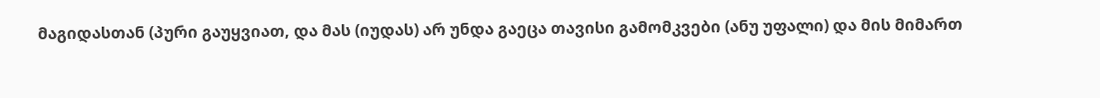მაგიდასთან (პური გაუყვიათ, და მას (იუდას) არ უნდა გაეცა თავისი გამომკვები (ანუ უფალი) და მის მიმართ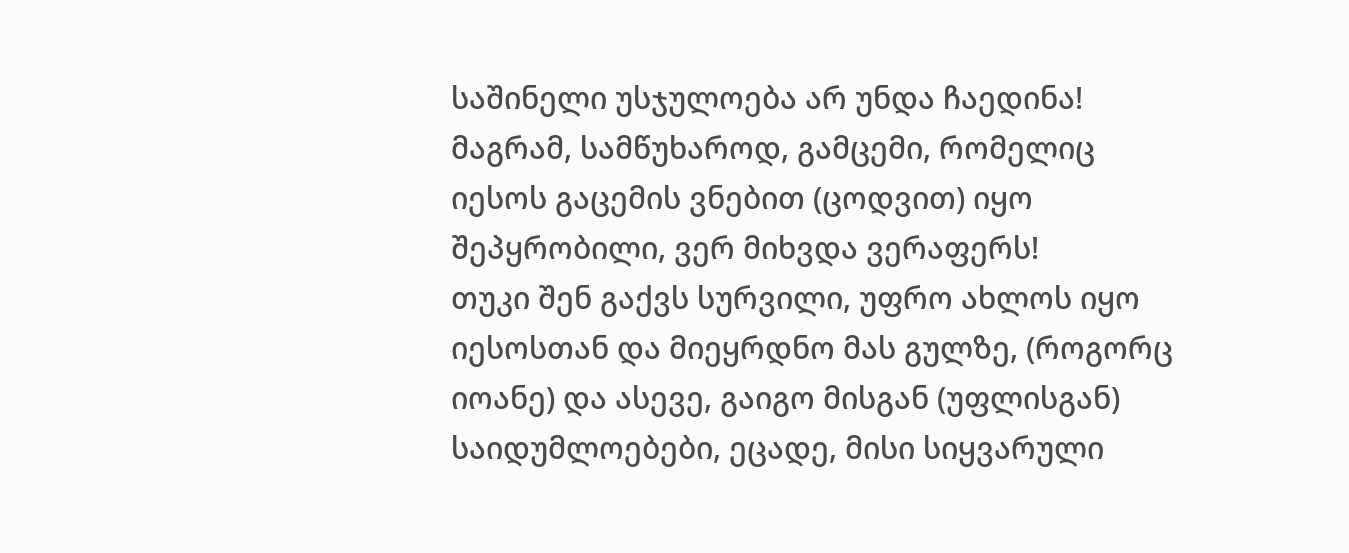საშინელი უსჯულოება არ უნდა ჩაედინა! მაგრამ, სამწუხაროდ, გამცემი, რომელიც იესოს გაცემის ვნებით (ცოდვით) იყო შეპყრობილი, ვერ მიხვდა ვერაფერს!
თუკი შენ გაქვს სურვილი, უფრო ახლოს იყო იესოსთან და მიეყრდნო მას გულზე, (როგორც იოანე) და ასევე, გაიგო მისგან (უფლისგან) საიდუმლოებები, ეცადე, მისი სიყვარული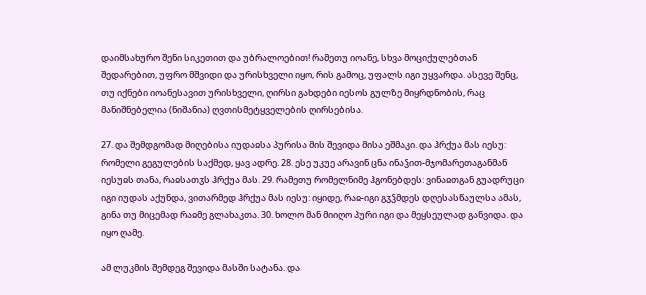დაიმსახურო შენი სიკეთით და უბრალოებით! რამეთუ იოანე, სხვა მოციქულებთან შედარებით, უფრო მშვიდი და ურისხველი იყო, რის გამოც, უფალს იგი უყვარდა. ასევე შენც, თუ იქნები იოანესავით ურისხველი, ღირსი გახდები იესოს გულზე მიყრდნობის, რაც მანიშნებელია (ნიშანია) ღვთისმეტყველების ღირსებისა.

27. და შემდგომად მიღებისა იუდაჲსა პურისა მის შევიდა მისა ეშმაკი. და ჰრქუა მას იესუ: რომელი გეგულების საქმედ, ყავ ადრე. 28. ესე უკუე არავინ ცნა ინაჴით-მჯომარეთაგანმან იესუჲს თანა, რაჲსათჳს ჰრქუა მას. 29. რამეთუ რომელნიმე ჰგონებდეს: ვინაჲთგან გუადრუცი იგი იუდას აქუნდა, ვითარმედ ჰრქუა მას იესუ: იყიდე, რაჲ-იგი გჳჴმდეს დღესასწაულსა ამას, გინა თუ მიცემად რაჲმე გლახაკთა. 30. ხოლო მან მიიღო პური იგი და მეყსეულად განვიდა. და იყო ღამე.

ამ ლუკმის შემდეგ შევიდა მასში სატანა. და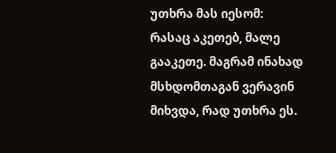უთხრა მას იესომ: რასაც აკეთებ, მალე გააკეთე. მაგრამ ინახად მსხდომთაგან ვერავინ მიხვდა, რად უთხრა ეს.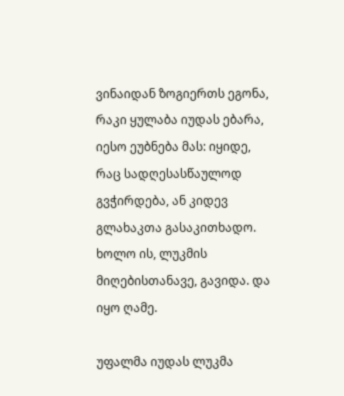ვინაიდან ზოგიერთს ეგონა, რაკი ყულაბა იუდას ებარა, იესო ეუბნება მას: იყიდე, რაც სადღესასწაულოდ გვჭირდება, ან კიდევ გლახაკთა გასაკითხადო. ხოლო ის, ლუკმის მიღებისთანავე, გავიდა. და იყო ღამე.

უფალმა იუდას ლუკმა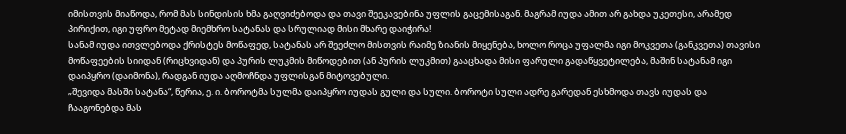იმისთვის მიაწოდა, რომ მას სინდისის ხმა გაღვიძებოდა და თავი შეეკავებინა უფლის გაცემისაგან. მაგრამ იუდა ამით არ გახდა უკეთესი, არამედ პირიქით, იგი უფრო მეტად მიემხრო სატანას და სრულიად მისი მხარე დაიჭირა!
სანამ იუდა ითვლებოდა ქრისტეს მოწაფედ, სატანას არ შეეძლო მისთვის რაიმე ზიანის მიყენება, ხოლო როცა უფალმა იგი მოკვეთა (განკვეთა) თავისი მოწაფეების სიიდან (რიცხვიდან) და პურის ლუკმის მიწოდებით (ან პურის ლუკმით) გააცხადა მისი ფარული გადაწყვეტილება, მაშინ სატანამ იგი დაიპყრო (დაიმონა), რადგან იუდა აღმოჩნდა უფლისგან მიტოვებული.
„შევიდა მასში სატანა“, წერია, ე. ი. ბოროტმა სულმა დაიპყრო იუდას გული და სული. ბოროტი სული ადრე გარედან ესხმოდა თავს იუდას და ჩააგონებდა მას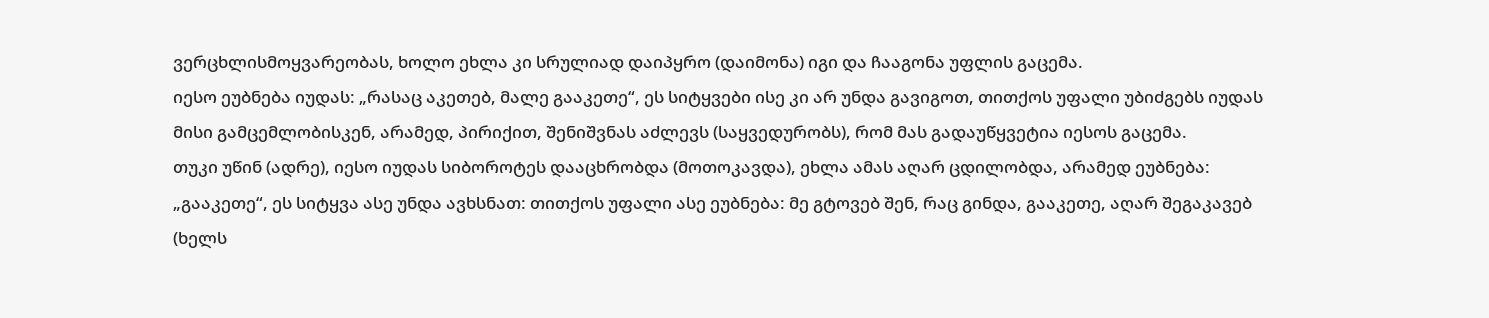ვერცხლისმოყვარეობას, ხოლო ეხლა კი სრულიად დაიპყრო (დაიმონა) იგი და ჩააგონა უფლის გაცემა.
იესო ეუბნება იუდას: „რასაც აკეთებ, მალე გააკეთე“, ეს სიტყვები ისე კი არ უნდა გავიგოთ, თითქოს უფალი უბიძგებს იუდას მისი გამცემლობისკენ, არამედ, პირიქით, შენიშვნას აძლევს (საყვედურობს), რომ მას გადაუწყვეტია იესოს გაცემა.
თუკი უწინ (ადრე), იესო იუდას სიბოროტეს დააცხრობდა (მოთოკავდა), ეხლა ამას აღარ ცდილობდა, არამედ ეუბნება: „გააკეთე“, ეს სიტყვა ასე უნდა ავხსნათ: თითქოს უფალი ასე ეუბნება: მე გტოვებ შენ, რაც გინდა, გააკეთე, აღარ შეგაკავებ (ხელს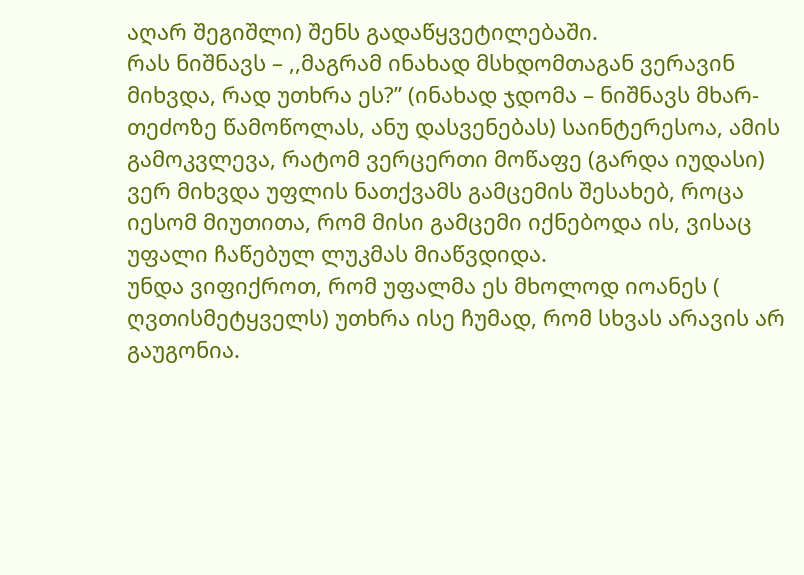აღარ შეგიშლი) შენს გადაწყვეტილებაში.
რას ნიშნავს – ,,მაგრამ ინახად მსხდომთაგან ვერავინ მიხვდა, რად უთხრა ეს?” (ინახად ჯდომა – ნიშნავს მხარ-თეძოზე წამოწოლას, ანუ დასვენებას) საინტერესოა, ამის გამოკვლევა, რატომ ვერცერთი მოწაფე (გარდა იუდასი) ვერ მიხვდა უფლის ნათქვამს გამცემის შესახებ, როცა იესომ მიუთითა, რომ მისი გამცემი იქნებოდა ის, ვისაც უფალი ჩაწებულ ლუკმას მიაწვდიდა.
უნდა ვიფიქროთ, რომ უფალმა ეს მხოლოდ იოანეს ( ღვთისმეტყველს) უთხრა ისე ჩუმად, რომ სხვას არავის არ გაუგონია.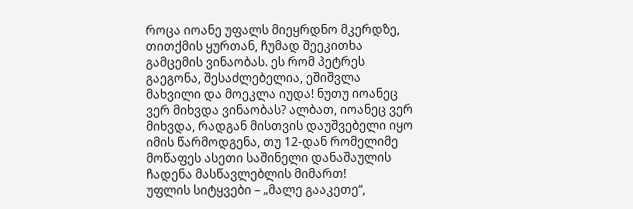როცა იოანე უფალს მიეყრდნო მკერდზე, თითქმის ყურთან, ჩუმად შეეკითხა გამცემის ვინაობას. ეს რომ პეტრეს გაეგონა, შესაძლებელია, ეშიშვლა მახვილი და მოეკლა იუდა! ნუთუ იოანეც ვერ მიხვდა ვინაობას? ალბათ, იოანეც ვერ მიხვდა, რადგან მისთვის დაუშვებელი იყო იმის წარმოდგენა, თუ 12-დან რომელიმე მოწაფეს ასეთი საშინელი დანაშაულის ჩადენა მასწავლებლის მიმართ!
უფლის სიტყვები – „მალე გააკეთე“,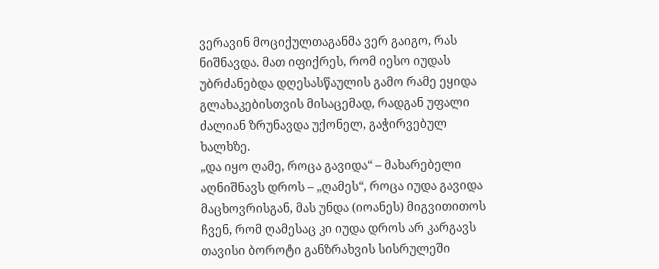ვერავინ მოციქულთაგანმა ვერ გაიგო, რას ნიშნავდა. მათ იფიქრეს, რომ იესო იუდას უბრძანებდა დღესასწაულის გამო რამე ეყიდა გლახაკებისთვის მისაცემად, რადგან უფალი ძალიან ზრუნავდა უქონელ, გაჭირვებულ ხალხზე.
„და იყო ღამე, როცა გავიდა“ – მახარებელი აღნიშნავს დროს – „ღამეს“, როცა იუდა გავიდა მაცხოვრისგან, მას უნდა (იოანეს) მიგვითითოს ჩვენ, რომ ღამესაც კი იუდა დროს არ კარგავს თავისი ბოროტი განზრახვის სისრულეში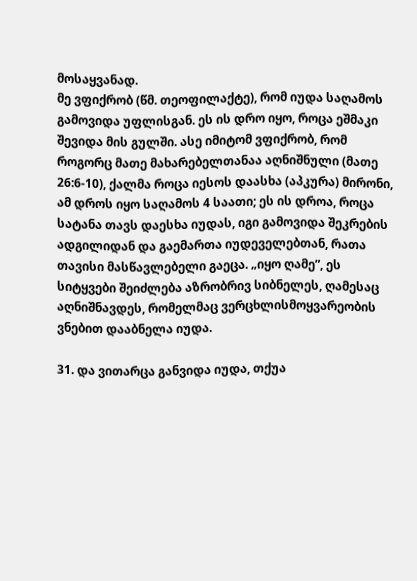მოსაყვანად.
მე ვფიქრობ (წმ. თეოფილაქტე), რომ იუდა საღამოს გამოვიდა უფლისგან. ეს ის დრო იყო, როცა ეშმაკი შევიდა მის გულში. ასე იმიტომ ვფიქრობ, რომ როგორც მათე მახარებელთანაა აღნიშნული (მათე 26:6-10), ქალმა როცა იესოს დაასხა (აპკურა) მირონი, ამ დროს იყო საღამოს 4 საათი; ეს ის დროა, როცა სატანა თავს დაესხა იუდას, იგი გამოვიდა შეკრების ადგილიდან და გაემართა იუდეველებთან, რათა თავისი მასწავლებელი გაეცა. „იყო ღამე”, ეს სიტყვები შეიძლება აზრობრივ სიბნელეს, ღამესაც აღნიშნავდეს, რომელმაც ვერცხლისმოყვარეობის ვნებით დააბნელა იუდა.

31. და ვითარცა განვიდა იუდა, თქუა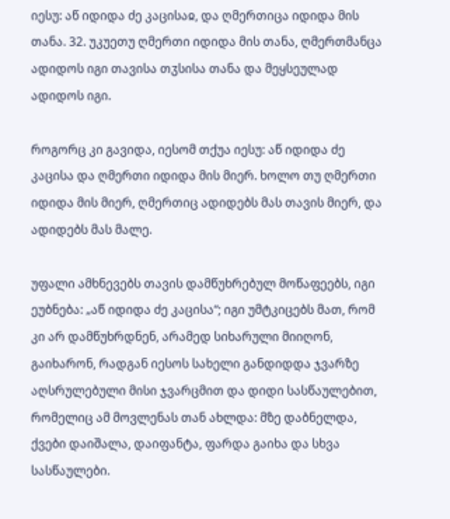იესუ: აწ იდიდა ძე კაცისაჲ, და ღმერთიცა იდიდა მის თანა. 32. უკუეთუ ღმერთი იდიდა მის თანა, ღმერთმანცა ადიდოს იგი თავისა თჳსისა თანა და მეყსეულად ადიდოს იგი.

როგორც კი გავიდა, იესომ თქუა იესუ: აწ იდიდა ძე კაცისა და ღმერთი იდიდა მის მიერ. ხოლო თუ ღმერთი იდიდა მის მიერ, ღმერთიც ადიდებს მას თავის მიერ, და ადიდებს მას მალე.

უფალი ამხნევებს თავის დამწუხრებულ მოწაფეებს, იგი ეუბნება: „აწ იდიდა ძე კაცისა“; იგი უმტკიცებს მათ, რომ კი არ დამწუხრდნენ, არამედ სიხარული მიიღონ, გაიხარონ, რადგან იესოს სახელი განდიდდა ჯვარზე აღსრულებული მისი ჯვარცმით და დიდი სასწაულებით, რომელიც ამ მოვლენას თან ახლდა: მზე დაბნელდა, ქვები დაიშალა, დაიფანტა, ფარდა გაიხა და სხვა სასწაულები.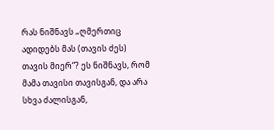რას ნიშნავს „ღმერთიც ადიდებს მას (თავის ძეს) თავის მიერ“? ეს ნიშნავს, რომ მამა თავისი თავისგან, და არა სხვა ძალისგან,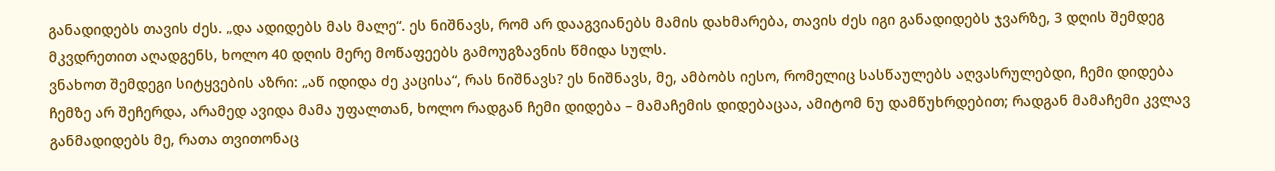განადიდებს თავის ძეს. „და ადიდებს მას მალე“. ეს ნიშნავს, რომ არ დააგვიანებს მამის დახმარება, თავის ძეს იგი განადიდებს ჯვარზე, 3 დღის შემდეგ მკვდრეთით აღადგენს, ხოლო 40 დღის მერე მოწაფეებს გამოუგზავნის წმიდა სულს.
ვნახოთ შემდეგი სიტყვების აზრი: „აწ იდიდა ძე კაცისა“, რას ნიშნავს? ეს ნიშნავს, მე, ამბობს იესო, რომელიც სასწაულებს აღვასრულებდი, ჩემი დიდება ჩემზე არ შეჩერდა, არამედ ავიდა მამა უფალთან, ხოლო რადგან ჩემი დიდება – მამაჩემის დიდებაცაა, ამიტომ ნუ დამწუხრდებით; რადგან მამაჩემი კვლავ განმადიდებს მე, რათა თვითონაც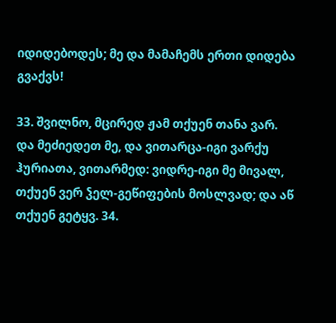იდიდებოდეს; მე და მამაჩემს ერთი დიდება გვაქვს!

33. შვილნო, მცირედ ჟამ თქუენ თანა ვარ. და მეძიედეთ მე, და ვითარცა-იგი ვარქუ ჰურიათა, ვითარმედ: ვიდრე-იგი მე მივალ, თქუენ ვერ ჴელ-გეწიფების მოსლვად; და აწ თქუენ გეტყვ. 34.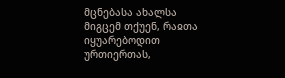მცნებასა ახალსა მიგცემ თქუენ, რაჲთა იყუარებოდით ურთიერთას,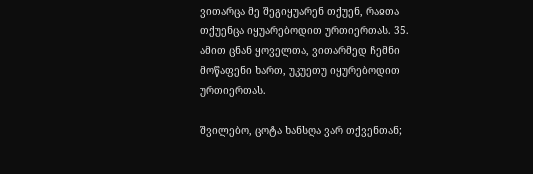ვითარცა მე შეგიყუარენ თქუენ, რაჲთა თქუენცა იყუარებოდით ურთიერთას. 35. ამით ცნან ყოველთა, ვითარმედ ჩემნი მოწაფენი ხართ, უკუეთუ იყურებოდით ურთიერთას.

შვილებო, ცოტა ხანსღა ვარ თქვენთან;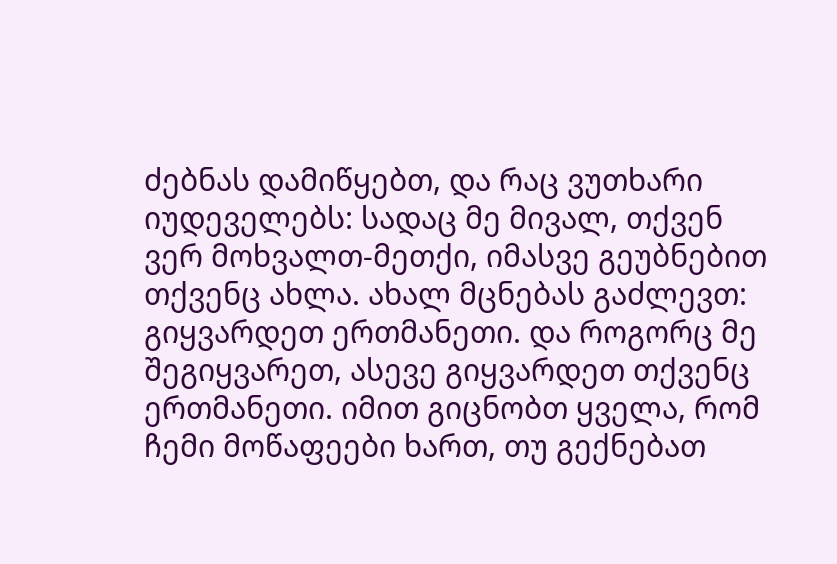ძებნას დამიწყებთ, და რაც ვუთხარი იუდეველებს: სადაც მე მივალ, თქვენ ვერ მოხვალთ-მეთქი, იმასვე გეუბნებით თქვენც ახლა. ახალ მცნებას გაძლევთ: გიყვარდეთ ერთმანეთი. და როგორც მე შეგიყვარეთ, ასევე გიყვარდეთ თქვენც ერთმანეთი. იმით გიცნობთ ყველა, რომ ჩემი მოწაფეები ხართ, თუ გექნებათ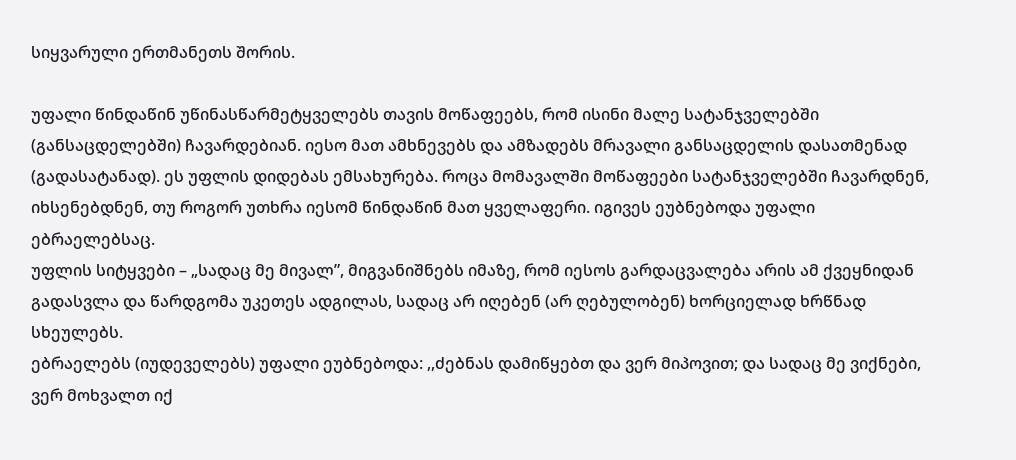სიყვარული ერთმანეთს შორის.

უფალი წინდაწინ უწინასწარმეტყველებს თავის მოწაფეებს, რომ ისინი მალე სატანჯველებში (განსაცდელებში) ჩავარდებიან. იესო მათ ამხნევებს და ამზადებს მრავალი განსაცდელის დასათმენად (გადასატანად). ეს უფლის დიდებას ემსახურება. როცა მომავალში მოწაფეები სატანჯველებში ჩავარდნენ, იხსენებდნენ, თუ როგორ უთხრა იესომ წინდაწინ მათ ყველაფერი. იგივეს ეუბნებოდა უფალი ებრაელებსაც.
უფლის სიტყვები – „სადაც მე მივალ”, მიგვანიშნებს იმაზე, რომ იესოს გარდაცვალება არის ამ ქვეყნიდან გადასვლა და წარდგომა უკეთეს ადგილას, სადაც არ იღებენ (არ ღებულობენ) ხორციელად ხრწნად სხეულებს.
ებრაელებს (იუდეველებს) უფალი ეუბნებოდა: ,,ძებნას დამიწყებთ და ვერ მიპოვით; და სადაც მე ვიქნები, ვერ მოხვალთ იქ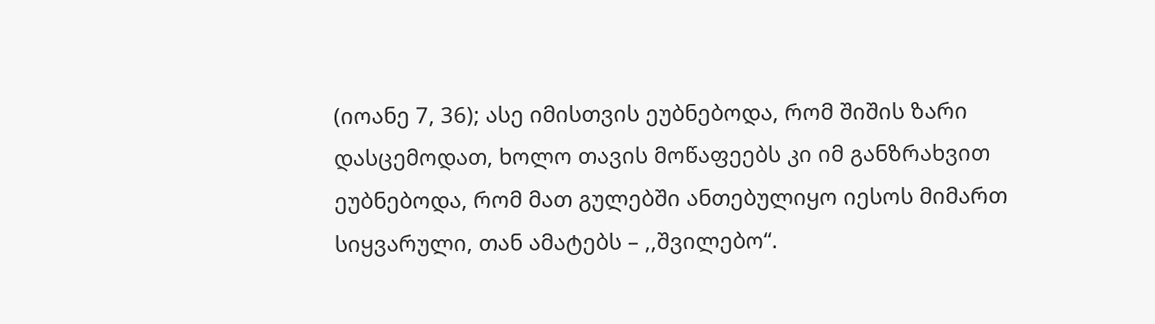(იოანე 7, 36); ასე იმისთვის ეუბნებოდა, რომ შიშის ზარი დასცემოდათ, ხოლო თავის მოწაფეებს კი იმ განზრახვით ეუბნებოდა, რომ მათ გულებში ანთებულიყო იესოს მიმართ სიყვარული, თან ამატებს – ,,შვილებო“.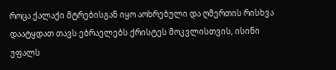როცა ქალაქი მტრებისგან იყო აოხრებული და ღმერთის რისხვა დაატყდათ თავს ებრაელებს ქრისტეს მოკვლისთვის, ისინი უფალს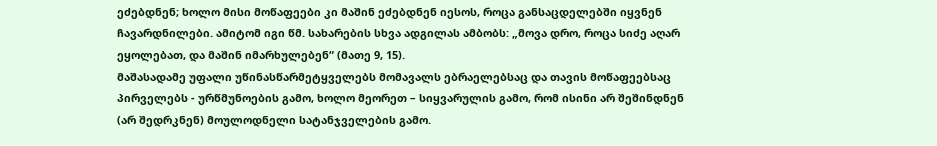ეძებდნენ; ხოლო მისი მოწაფეები კი მაშინ ეძებდნენ იესოს, როცა განსაცდელებში იყვნენ ჩავარდნილები. ამიტომ იგი წმ. სახარების სხვა ადგილას ამბობს: „მოვა დრო, როცა სიძე აღარ ეყოლებათ, და მაშინ იმარხულებენ“ (მათე 9, 15).
მაშასადამე უფალი უწინასწარმეტყველებს მომავალს ებრაელებსაც და თავის მოწაფეებსაც პირველებს - ურწმუნოების გამო, ხოლო მეორეთ – სიყვარულის გამო, რომ ისინი არ შეშინდნენ (არ შედრკნენ) მოულოდნელი სატანჯველების გამო.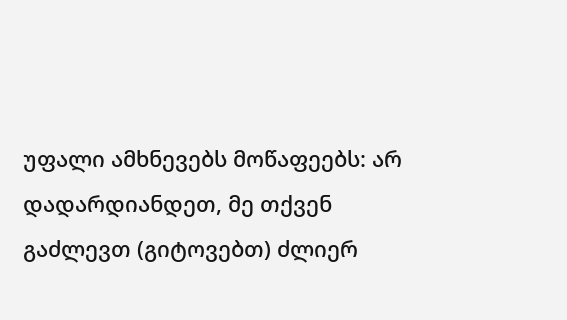უფალი ამხნევებს მოწაფეებს: არ დადარდიანდეთ, მე თქვენ გაძლევთ (გიტოვებთ) ძლიერ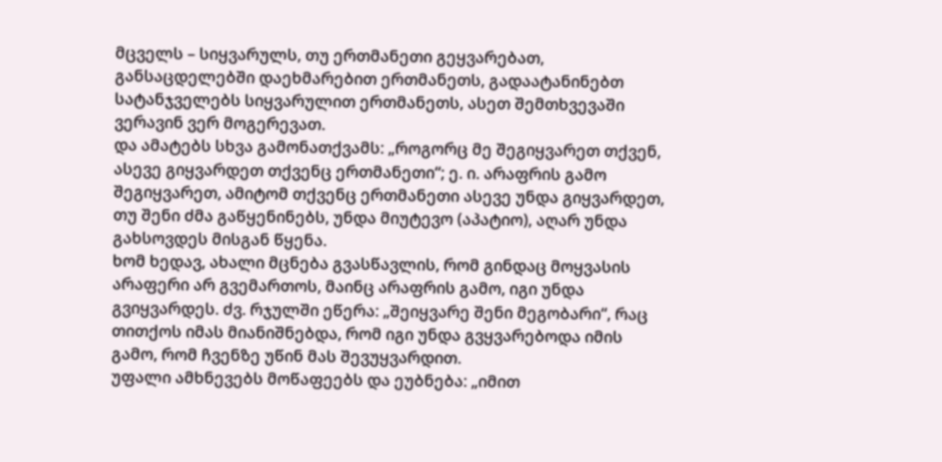მცველს – სიყვარულს, თუ ერთმანეთი გეყვარებათ, განსაცდელებში დაეხმარებით ერთმანეთს, გადაატანინებთ სატანჯველებს სიყვარულით ერთმანეთს, ასეთ შემთხვევაში ვერავინ ვერ მოგერევათ.
და ამატებს სხვა გამონათქვამს: „როგორც მე შეგიყვარეთ თქვენ, ასევე გიყვარდეთ თქვენც ერთმანეთი“; ე. ი. არაფრის გამო შეგიყვარეთ, ამიტომ თქვენც ერთმანეთი ასევე უნდა გიყვარდეთ, თუ შენი ძმა გაწყენინებს, უნდა მიუტევო (აპატიო), აღარ უნდა გახსოვდეს მისგან წყენა.
ხომ ხედავ, ახალი მცნება გვასწავლის, რომ გინდაც მოყვასის არაფერი არ გვემართოს, მაინც არაფრის გამო, იგი უნდა გვიყვარდეს. ძვ. რჯულში ეწერა: „შეიყვარე შენი მეგობარი“, რაც თითქოს იმას მიანიშნებდა, რომ იგი უნდა გვყვარებოდა იმის გამო, რომ ჩვენზე უწინ მას შევუყვარდით.
უფალი ამხნევებს მოწაფეებს და ეუბნება: „იმით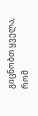გიცნობთ ყველა, რომ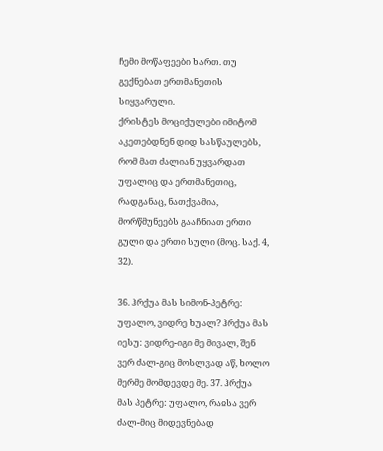ჩემი მოწაფეები ხართ. თუ გექნებათ ერთმანეთის სიყვარული.
ქრისტეს მოციქულები იმიტომ აკეთებდნენ დიდ სასწაულებს, რომ მათ ძალიან უყვარდათ უფალიც და ერთმანეთიც, რადგანაც, ნათქვამია, მორწმუნეებს გააჩნიათ ერთი გული და ერთი სული (მოც. საქ. 4, 32).

36. ჰრქუა მას სიმონ-პეტრე: უფალო, ვიდრე ხუალ? ჰრქუა მას იესუ: ვიდრე-იგი მე მივალ, შენ ვერ ძალ-გიც მოსლვად აწ, ხოლო მერმე მომდევდე მე. 37. ჰრქუა მას პეტრე: უფალო, რაჲსა ვერ ძალ-მიც მიდევნებად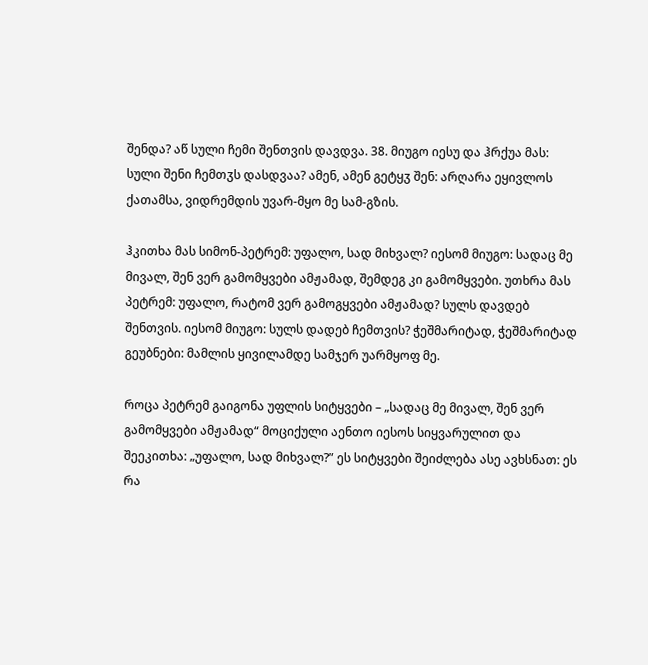შენდა? აწ სული ჩემი შენთვის დავდვა. 38. მიუგო იესუ და ჰრქუა მას: სული შენი ჩემთჳს დასდვაა? ამენ, ამენ გეტყჳ შენ: არღარა ეყივლოს ქათამსა, ვიდრემდის უვარ-მყო მე სამ-გზის.

ჰკითხა მას სიმონ-პეტრემ: უფალო, სად მიხვალ? იესომ მიუგო: სადაც მე მივალ, შენ ვერ გამომყვები ამჟამად, შემდეგ კი გამომყვები. უთხრა მას პეტრემ: უფალო, რატომ ვერ გამოგყვები ამჟამად? სულს დავდებ შენთვის. იესომ მიუგო: სულს დადებ ჩემთვის? ჭეშმარიტად, ჭეშმარიტად გეუბნები: მამლის ყივილამდე სამჯერ უარმყოფ მე.

როცა პეტრემ გაიგონა უფლის სიტყვები – „სადაც მე მივალ, შენ ვერ გამომყვები ამჟამად“ მოციქული აენთო იესოს სიყვარულით და შეეკითხა: „უფალო, სად მიხვალ?” ეს სიტყვები შეიძლება ასე ავხსნათ: ეს რა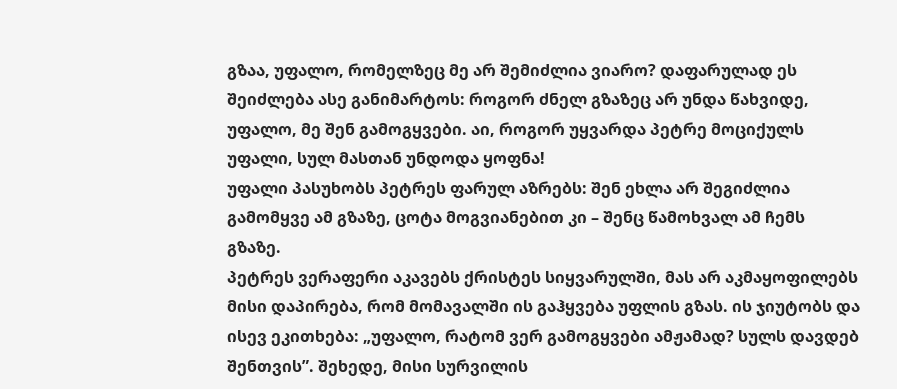გზაა, უფალო, რომელზეც მე არ შემიძლია ვიარო? დაფარულად ეს შეიძლება ასე განიმარტოს: როგორ ძნელ გზაზეც არ უნდა წახვიდე, უფალო, მე შენ გამოგყვები. აი, როგორ უყვარდა პეტრე მოციქულს უფალი, სულ მასთან უნდოდა ყოფნა!
უფალი პასუხობს პეტრეს ფარულ აზრებს: შენ ეხლა არ შეგიძლია გამომყვე ამ გზაზე, ცოტა მოგვიანებით კი – შენც წამოხვალ ამ ჩემს გზაზე.
პეტრეს ვერაფერი აკავებს ქრისტეს სიყვარულში, მას არ აკმაყოფილებს მისი დაპირება, რომ მომავალში ის გაჰყვება უფლის გზას. ის ჯიუტობს და ისევ ეკითხება: „უფალო, რატომ ვერ გამოგყვები ამჟამად? სულს დავდებ შენთვის”. შეხედე, მისი სურვილის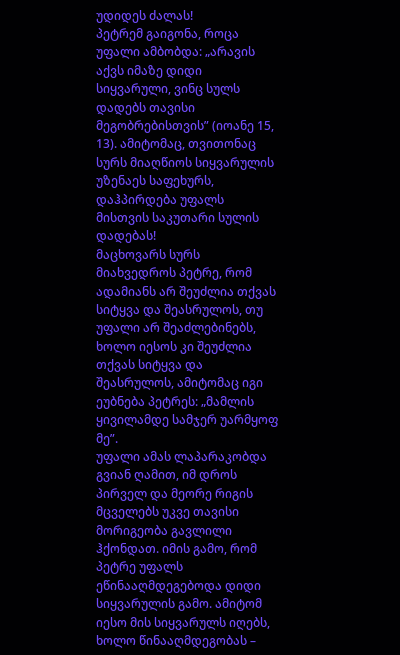უდიდეს ძალას!
პეტრემ გაიგონა, როცა უფალი ამბობდა: „არავის აქვს იმაზე დიდი სიყვარული, ვინც სულს დადებს თავისი მეგობრებისთვის” (იოანე 15, 13). ამიტომაც, თვითონაც სურს მიაღწიოს სიყვარულის უზენაეს საფეხურს, დაჰპირდება უფალს მისთვის საკუთარი სულის დადებას!
მაცხოვარს სურს მიახვედროს პეტრე, რომ ადამიანს არ შეუძლია თქვას სიტყვა და შეასრულოს, თუ უფალი არ შეაძლებინებს, ხოლო იესოს კი შეუძლია თქვას სიტყვა და შეასრულოს, ამიტომაც იგი ეუბნება პეტრეს: „მამლის ყივილამდე სამჯერ უარმყოფ მე”.
უფალი ამას ლაპარაკობდა გვიან ღამით, იმ დროს პირველ და მეორე რიგის მცველებს უკვე თავისი მორიგეობა გავლილი ჰქონდათ. იმის გამო, რომ პეტრე უფალს ეწინააღმდეგებოდა დიდი სიყვარულის გამო. ამიტომ იესო მის სიყვარულს იღებს, ხოლო წინააღმდეგობას –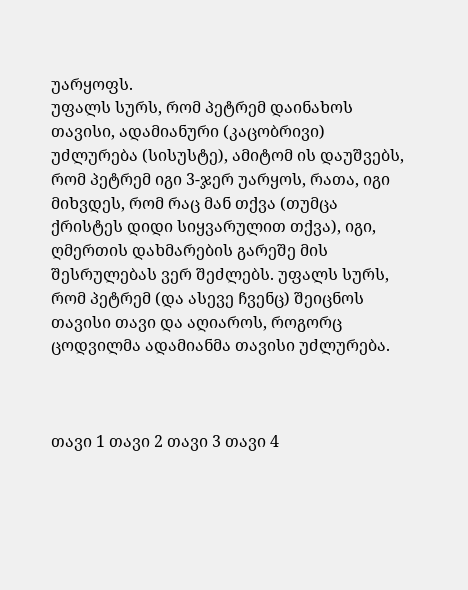უარყოფს.
უფალს სურს, რომ პეტრემ დაინახოს თავისი, ადამიანური (კაცობრივი) უძლურება (სისუსტე), ამიტომ ის დაუშვებს, რომ პეტრემ იგი 3-ჯერ უარყოს, რათა, იგი მიხვდეს, რომ რაც მან თქვა (თუმცა ქრისტეს დიდი სიყვარულით თქვა), იგი, ღმერთის დახმარების გარეშე მის შესრულებას ვერ შეძლებს. უფალს სურს, რომ პეტრემ (და ასევე ჩვენც) შეიცნოს თავისი თავი და აღიაროს, როგორც ცოდვილმა ადამიანმა თავისი უძლურება.



თავი 1 თავი 2 თავი 3 თავი 4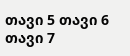თავი 5 თავი 6 თავი 7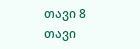თავი 8
თავი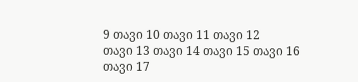9 თავი 10 თავი 11 თავი 12
თავი 13 თავი 14 თავი 15 თავი 16
თავი 17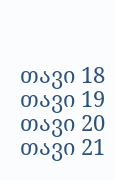თავი 18 თავი 19 თავი 20
თავი 21